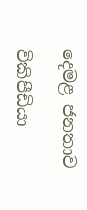දෙමළ ජනතාව

විකිපීඩියා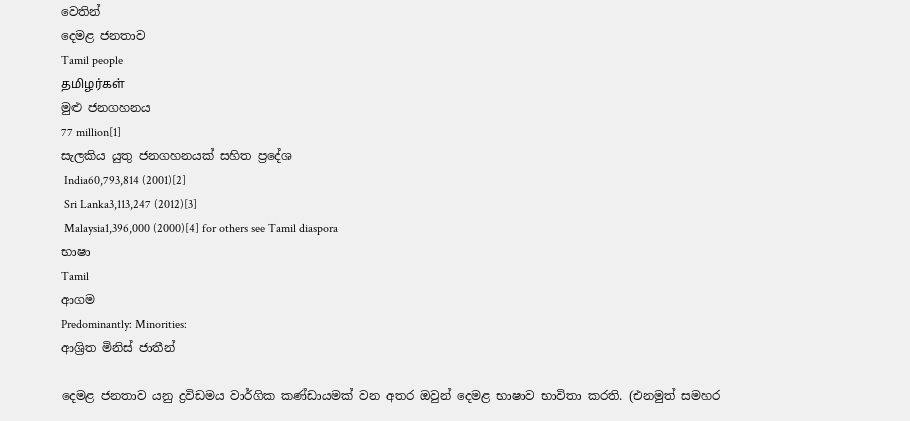වෙතින්
දෙමළ ජනතාව
Tamil people
தமிழர்கள்
මුළු ජනගහනය
77 million[1]
සැලකිය යුතු ජනගහනයක් සහිත ප්‍රදේශ
 India60,793,814 (2001)[2]
 Sri Lanka3,113,247 (2012)[3]
 Malaysia1,396,000 (2000)[4] for others see Tamil diaspora
භාෂා
Tamil
ආගම
Predominantly: Minorities:
ආශ්‍රිත මිනිස් ජාතීන්

දෙමළ ජනතාව යනු ද්‍රවිඩමය වාර්ගික කණ්ඩායමක් වන අතර ඔවුන් දෙමළ භාෂාව භාවිතා කරති. (එනමුත් සමහර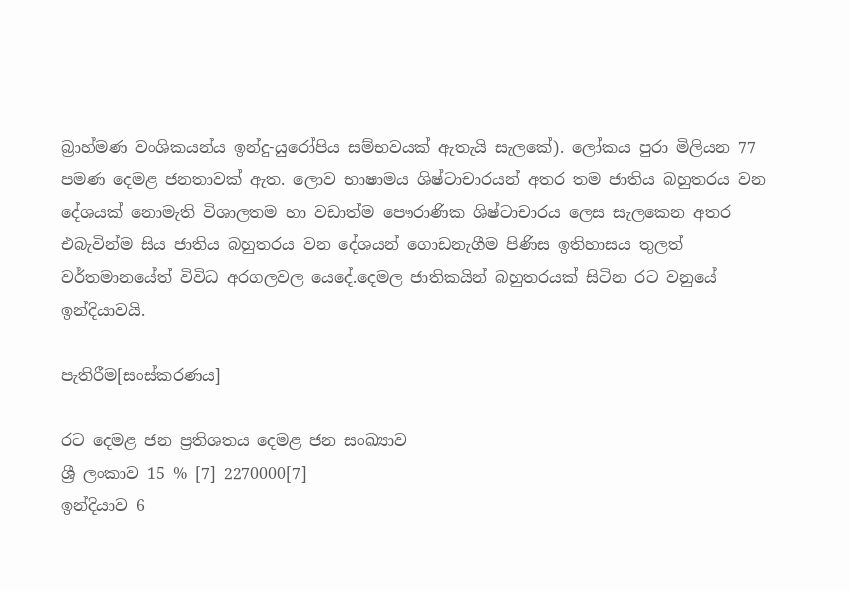බ්‍රාහ්මණ වංශිකයන්ය ඉන්දු-යුරෝපිය සම්භවයක් ඇතැයි සැලකේ). ලෝකය පුරා මිලියන 77 පමණ දෙමළ ජනතාවක් ඇත. ලොව භාෂාමය ශිෂ්ටාචාරයන් අතර තම ජාතිය බහුතරය වන දේශයක් නොමැති විශාලතම හා වඩාත්ම පෞරාණික ශිෂ්ටාචාරය ලෙස සැලකෙන අතර එබැවින්ම සිය ජාතිය බහුතරය වන දේශයන් ගොඩනැගීම පිණිස ඉතිහාසය තුලත් වර්තමානයේත් විවිධ අරගලවල යෙදේ.දෙමල ජාතිකයින් බහුතරයක් සිටින රට වනුයේ ඉන්දියාවයි.

පැතිරීම[සංස්කරණය]

රට දෙමළ ජන ප්‍රතිශතය දෙමළ ජන සංඛ්‍යාව
ශ්‍රී ලංකාව 15 % [7] 2270000[7]
ඉන්දියාව 6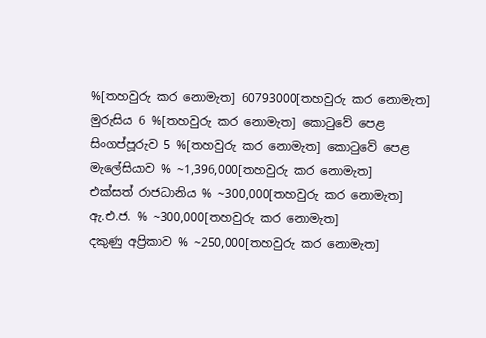%[තහවුරු කර නොමැත] 60793000[තහවුරු කර නොමැත]
මුරුසිය 6 %[තහවුරු කර නොමැත] කොටුවේ පෙළ
සිංගප්පූරුව 5 %[තහවුරු කර නොමැත] කොටුවේ පෙළ
මැලේසියාව % ~1,396,000[තහවුරු කර නොමැත]
එක්සත් රාජධානිය % ~300,000[තහවුරු කර නොමැත]
ඇ.එ.ජ. % ~300,000[තහවුරු කර නොමැත]
දකුණු අප්‍රිකාව % ~250,000[තහවුරු කර නොමැත]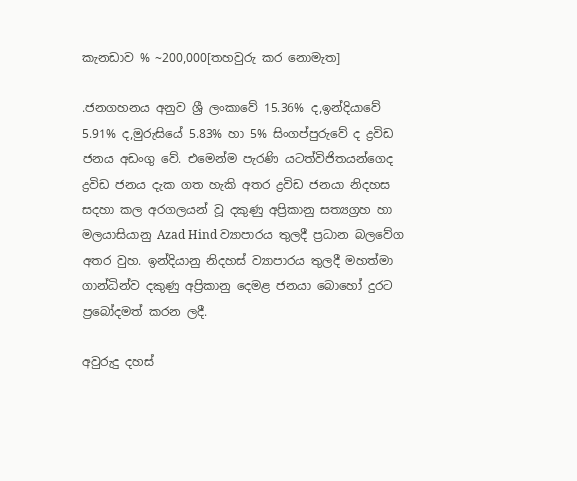කැනඩාව % ~200,000[තහවුරු කර නොමැත]

.ජනගහනය අනුව ශ්‍රී ලංකාවේ 15.36% ද,ඉන්දියාවේ 5.91% ද,මුරුසියේ 5.83% හා 5% සිංගප්පුරුවේ ද ද්‍රවිඩ ජනය අඩංගු වේ. එමෙන්ම පැරණි යටත්විජිතයන්ගෙද ද්‍රවිඩ ජනය දැක ගත හැකි අතර ද්‍රවිඩ ජනයා නිදහස සදහා කල අරගලයන් වූ දකුණු අප්‍රිකානු සත්‍යග්‍රහ හා මලයාසියානු Azad Hind ව්‍යාපාරය තුලදී ප්‍රධාන බලවේග අතර වුහ. ඉන්දියානු නිදහස් ව්‍යාපාරය තුලදී මහත්මා ගාන්ධින්ව දකුණු අප්‍රිකානු දෙමළ ජනයා බොහෝ දුරට ප්‍රබෝදමත් කරන ලදී.

අවුරුදු දහස්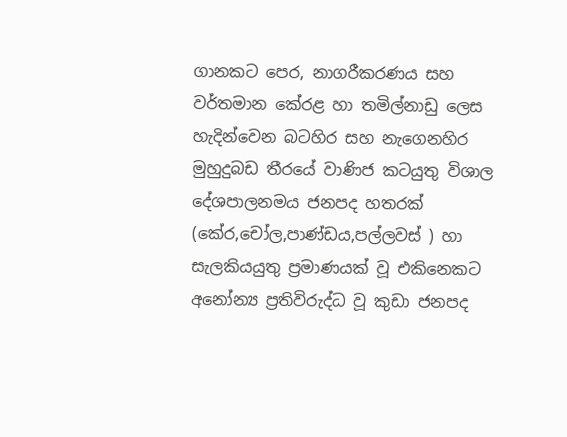ගානකට පෙර, නාගරීකරණය සහ වර්තමාන කේරළ හා තමිල්නාඩු ලෙස හැදින්වෙන බටහිර සහ නැගෙනහිර මුහුදුබඩ තීරයේ වාණිජ කටයුතු විශාල දේශපාලනමය ජනපද හතරක් (කේර,චෝල,පාණ්ඩය,පල්ලවස් ) හා සැලකියයුතු ප්‍රමාණයක් වූ එකිනෙකට අනෝන්‍ය ප්‍රතිවිරුද්ධ වූ කුඩා ජනපද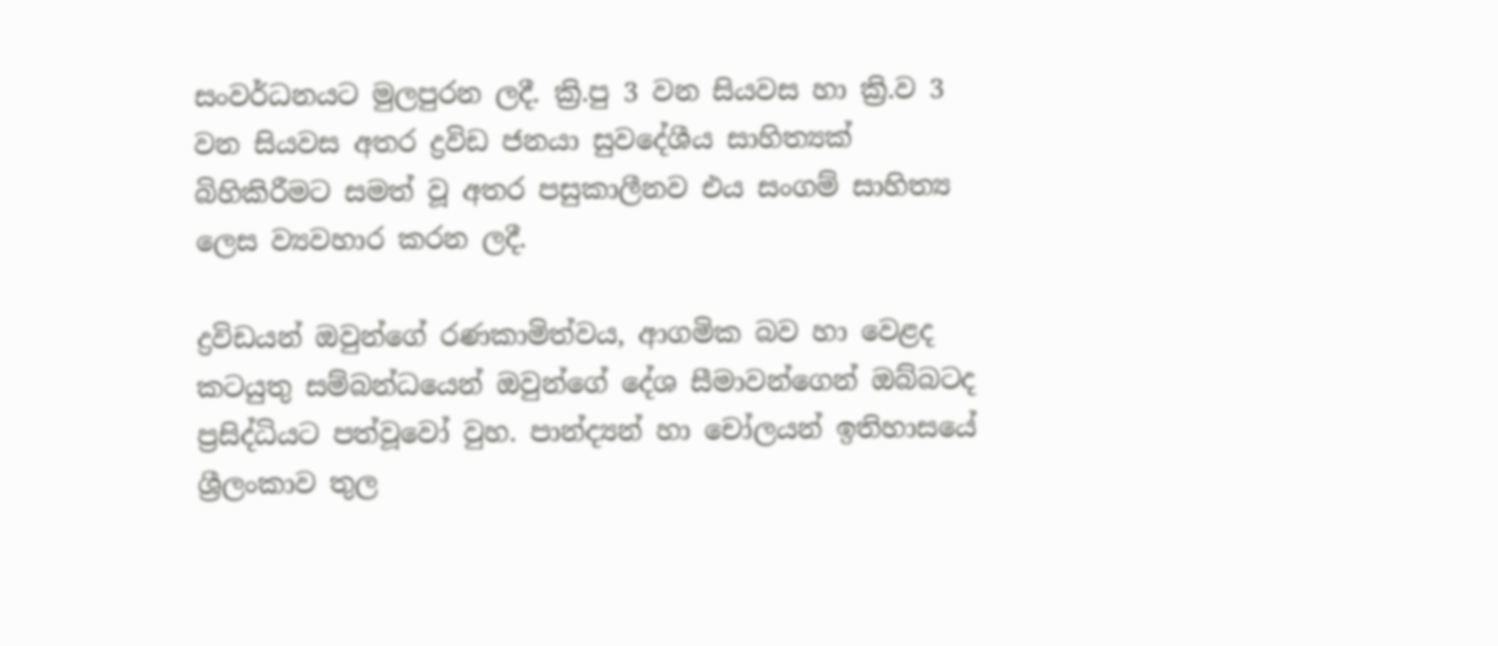සංවර්ධනයට මුලපුරන ලදී. ක්‍රි.පු 3 වන සියවස හා ක්‍රි.ව 3 වන සියවස අතර ද්‍රවිඩ ජනයා සුවදේශීය සාහිත්‍යක් බිහිකිරීමට සමත් වූ අතර පසුකාලීනව එය සංගම් සාහිත්‍ය ලෙස ව්‍යවහාර කරන ලදී.

ද්‍රවිඩයන් ඔවුන්ගේ රණකාමිත්වය, ආගමික බව හා වෙළද කටයුතු සම්බන්ධයෙන් ඔවුන්ගේ දේශ සීමාවන්ගෙන් ඔබ්බටද ප්‍රසිද්ධියට පත්වූවෝ වුහ. පාන්ද්‍යන් හා චෝලයන් ඉතිහාසයේ ශ්‍රීලංකාව තුල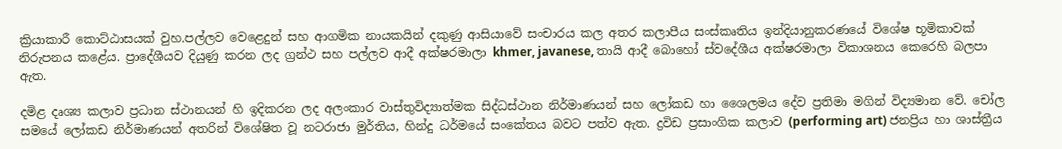ක්‍රියාකාරී කොට්ඨාසයක් වුහ.පල්ලව වෙළෙදුන් සහ ආගමික නායකයින් දකුණු ආසියාවේ සංචාරය කල අතර කලාපීය සංස්කෘතිය ඉන්දියානුකරණයේ විශේෂ භූමිකාවක් නිරුපනය කළේය. ප්‍රාදේශීයව දියුණු කරන ලද ග්‍රන්ථ සහ පල්ලව ආදී අක්ෂරමාලා khmer, javanese, තායි ආදී බොහෝ ස්වදේශීය අක්ෂරමාලා විකාශනය කෙරෙහි බලපා ඇත.

දමිළ දෘශ්‍ය කලාව ප්‍රධාන ස්ථානයන් හි ඉදිකරන ලද අලංකාර වාස්තුවිද්‍යාත්මක සිද්ධස්ථාන නිර්මාණයන් සහ ලෝකඩ හා ශෛලමය දේව ප්‍රතිමා මගින් විද්‍යමාන වේ. චෝල සමයේ ලෝකඩ නිර්මාණයන් අතරින් විශේෂිත වූ නටරාජා මුර්තිය, හින්දු ධර්මයේ සංකේතය බවට පත්ව ඇත. ද්‍රවිඩ ප්‍රසාංගික කලාව (performing art) ජනප්‍රිය හා ශාස්ත්‍රීය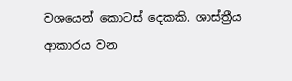වශයෙන් කොටස් දෙකකි. ශාස්ත්‍රීය ආකාරය වන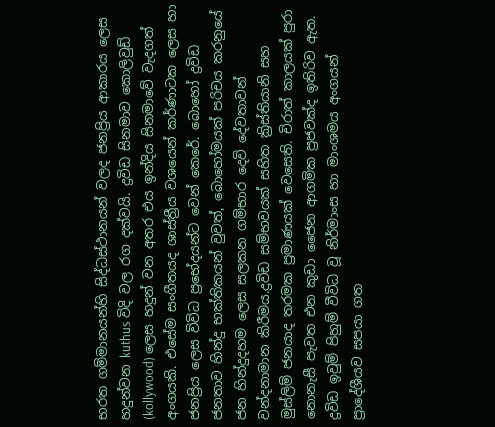භරත ගම්මානයන්හි සිද්ධස්ථානයන් වලද ජනප්‍රිය ආකාරය ලෙස හදුන්වන kuthus විදි වල රග දක්වයි. ද්‍රවිඩ සිනමාව කොලිවුඩ් (kollywood) ලෙස හදුන් වන අතර එය ඉන්දිය සිනමාවේ වැදගත් අංගයකි. එසේම සංගීතයද ශාස්ත්‍රීය වශයෙන් කර්ණාටක ලෙස හා ජනප්‍රිය ලෙස විවිධ ප්‍රභේදයන්ට වෙන් කෙරේ. බොහෝ ද්‍රවිඩ ජනතාව හින්දු භක්තිකයන් වුවත්, බොහෝමයක් පරිචය කරනුයේ ජන හින්දුදහම ලෙස සලකන ගම්භාර දෙවි දේවතාවන් වන්දනාමාන කිරීමය.ද්‍රවිඩ සම්භවයක් සහිත ක්‍රිස්තියානි සහ මුස්ලිම් ජනයාද තරමක ප්‍රමාණයක් වෙසෙති. චිරාත් කාලයක් පුරා නොනැසී පැවත එන කුඩා ජෛන ආගමික ප්‍රජවක්ද ඉතිරිව ඇත. ද්‍රවිඩ ඉවුම් පිහුම් වීවිධ වූ නිර්මාංස හා මාංශමය අංගයන් ප්‍රාදේශීයව සපයා ගත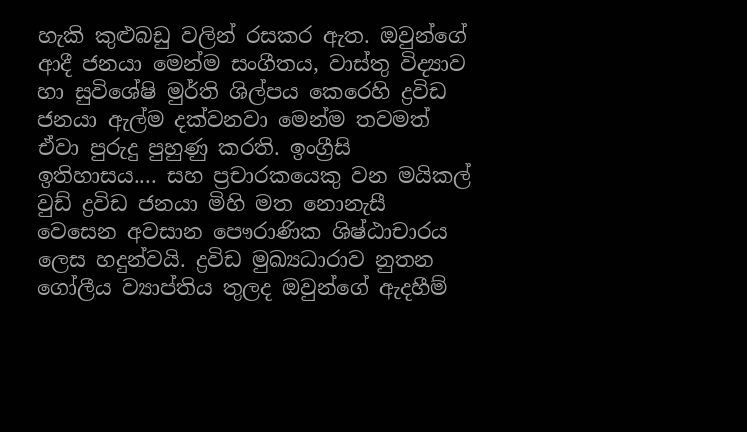හැකි කුළුබඩු වලින් රසකර ඇත. ඔවුන්ගේ ආදී ජනයා මෙන්ම සංගීතය, වාස්තු විද්‍යාව හා සුවිශේෂි මුර්ති ශිල්පය කෙරෙහි ද්‍රවිඩ ජනයා ඇල්ම දක්වනවා මෙන්ම තවමත් ඒවා පුරුදු පුහුණු කරති. ඉංග්‍රීසි ඉතිහාසය.... සහ ප්‍රචාරකයෙකු වන මයිකල් වුඩ් ද්‍රවිඩ ජනයා මිහි මත නොනැසී වෙසෙන අවසාන පෞරාණික ශිෂ්ඨාචාරය ලෙස හදුන්වයි. ද්‍රවිඩ මුඛ්‍යධාරාව නුතන ගෝලීය ව්‍යාප්තිය තුලද ඔවුන්ගේ ඇදහීම්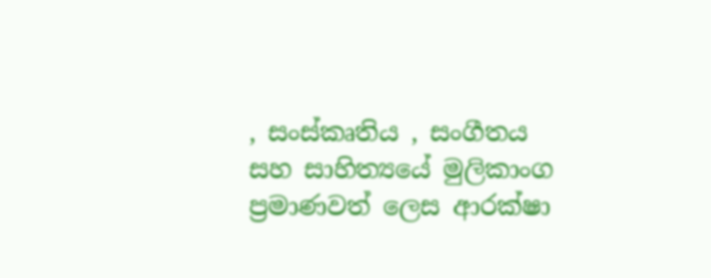, සංස්කෘතිය , සංගීතය සහ සාහිත්‍යයේ මුලිකාංග ප්‍රමාණවත් ලෙස ආරක්ෂා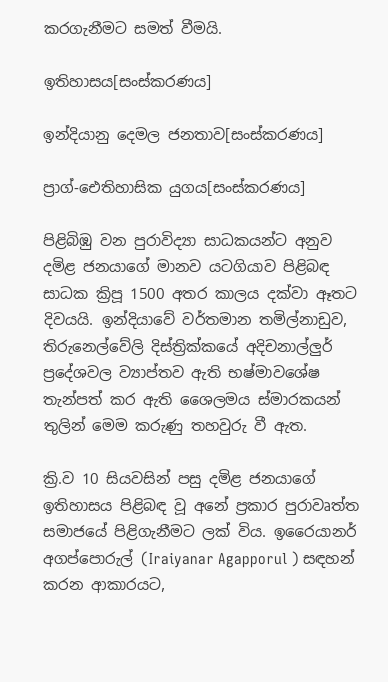කරගැනීමට සමත් වීමයි.

ඉතිහාසය[සංස්කරණය]

ඉන්දියානු දෙමල ජනතාව[සංස්කරණය]

ප්‍රාග්-ඓතිහාසික යුගය[සංස්කරණය]

පිළිබිඹු වන පුරාවිද්‍යා සාධකයන්ට අනුව දමිළ ජනයාගේ මානව යටගියාව පිළිබඳ සාධක ක්‍රිපූ 1500 අතර කාලය දක්වා ඈතට දිවයයි. ඉන්දියාවේ වර්තමාන තමිල්නාඩුව, තිරුනෙල්වේලි දිස්ත්‍රික්කයේ අදිචනාල්ලුර් ප්‍රදේශවල ව්‍යාප්තව ඇති භෂ්මාවශේෂ තැන්පත් කර ඇති ශෛලමය ස්මාරකයන් තුලින් මෙම කරුණු තහවුරු වී ඇත.

ක්‍රි.ව 10 සියවසින් පසු දමිළ ජනයාගේ ඉතිහාසය පිළිබඳ වූ අනේ ප්‍රකාර පුරාවෘත්ත සමාජයේ පිළිගැනීමට ලක් විය. ඉරෛයානර් අගප්පොරුල් (Iraiyanar Agapporul ) සඳහන් කරන ආකාරයට,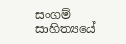සංගම් සාහිත්‍යයේ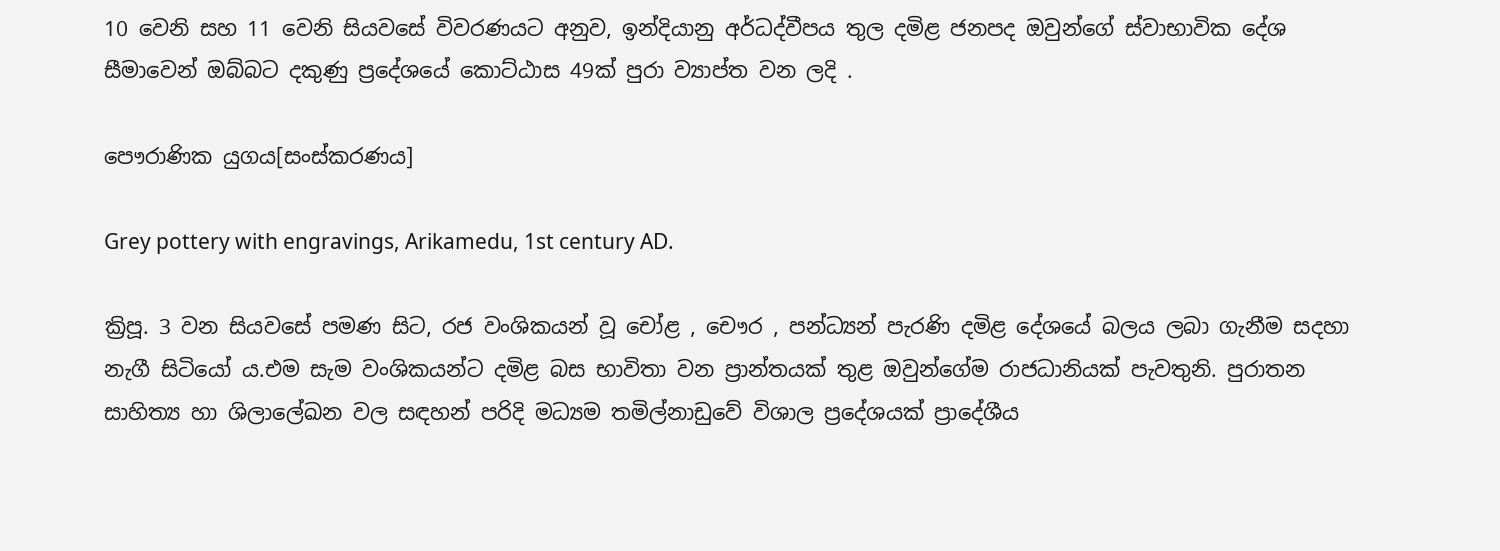10 වෙනි සහ 11 වෙනි සියවසේ විවරණයට අනුව, ඉන්දියානු අර්ධද්වීපය තුල දමිළ ජනපද ඔවුන්ගේ ස්වාභාවික දේශ සීමාවෙන් ඔබ්බට දකුණු ප්‍රදේශයේ කොට්ඨාස 49ක් පුරා ව්‍යාප්ත වන ලදි .

පෞරාණික යුගය[සංස්කරණය]

Grey pottery with engravings, Arikamedu, 1st century AD.

ක්‍රිපූ. 3 වන සියවසේ පමණ සිට, රජ වංශිකයන් වූ චෝළ , චෞර , පන්ධ්‍යන් පැරණි දමිළ දේශයේ බලය ලබා ගැනීම සදහා නැගී සිටියෝ ය.එම සැම වංශිකයන්ට දමිළ බස භාවිතා වන ප්‍රාන්තයක් තුළ ඔවුන්ගේම රාජධානියක් පැවතුනි. පුරාතන සාහිත්‍ය හා ශිලාලේඛන වල සඳහන් පරිදි මධ්‍යම තමිල්නාඩුවේ විශාල ප්‍රදේශයක් ප්‍රාදේශීය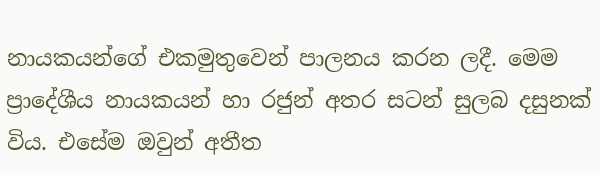නායකයන්ගේ එකමුතුවෙන් පාලනය කරන ලදී. මෙම ප්‍රාදේශීය නායකයන් හා රජුන් අතර සටන් සුලබ දසුනක් විය. එසේම ඔවුන් අතීත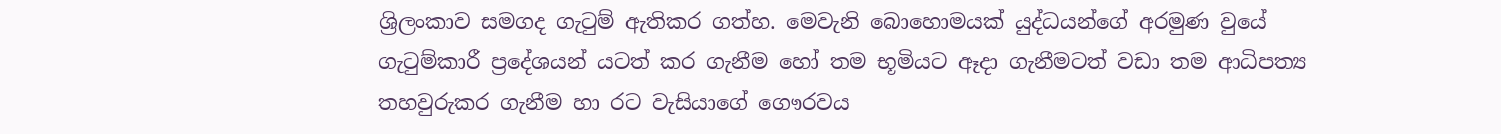ශ්‍රිලංකාව සමගද ගැටුම් ඇතිකර ගත්හ. මෙවැනි බොහොමයක් යුද්ධයන්ගේ අරමුණ වුයේ ගැටුම්කාරී ප්‍රදේශයන් යටත් කර ගැනීම හෝ තම භූමියට ඈදා ගැනීමටත් වඩා තම ආධිපත්‍ය තහවුරුකර ගැනීම හා රට වැසියාගේ ගෞරවය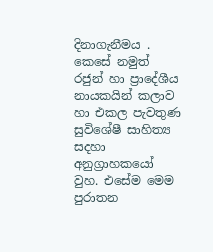දිනාගැනීමය . කෙසේ නමුත් රජුන් හා ප්‍රාදේශීය නායකයින් කලාව හා එකල පැවතුණ සුවිශේෂී සාහිත්‍ය සදහා අනුග්‍රාහකයෝ වුහ. එසේම මෙම පුරාතන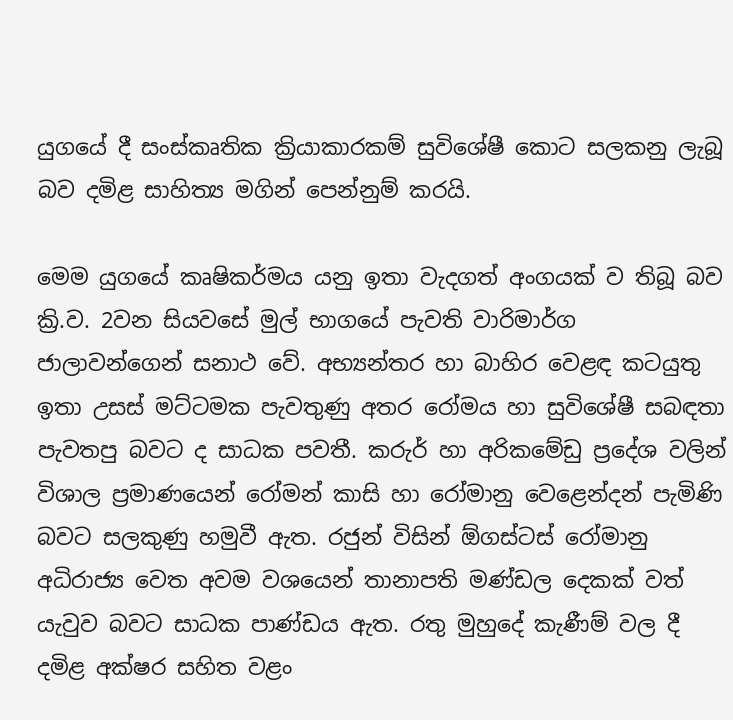යුගයේ දී සංස්කෘතික ක්‍රියාකාරකම් සුවිශේෂී කොට සලකනු ලැබූ බව දමිළ සාහිත්‍ය මගින් පෙන්නුම් කරයි.

මෙම යුගයේ කෘෂිකර්මය යනු ඉතා වැදගත් අංගයක් ව තිබූ බව ක්‍රි.ව. 2වන සියවසේ මුල් භාගයේ පැවති වාරිමාර්ග ජාලාවන්ගෙන් සනාථ වේ. අභ්‍යන්තර හා බාහිර වෙළඳ කටයුතු ඉතා උසස් මට්ටමක පැවතුණු අතර රෝමය හා සුවිශේෂී සබඳතා පැවතපු බවට ද සාධක පවතී. කරුර් හා අරිකමේඩු ප්‍රදේශ වලින් විශාල ප්‍රමාණයෙන් රෝමන් කාසි හා රෝමානු වෙළෙන්දන් පැමිණි බවට සලකුණු හමුවී ඇත. රජුන් විසින් ඕගස්ටස් රෝමානු අධිරාජ්‍ය වෙත අවම වශයෙන් තානාපති මණ්ඩල දෙකක් වත් යැවුව බවට සාධක පාණ්ඩය ඇත. රතු මුහුදේ කැණීම් වල දී දමිළ අක්ෂර සහිත වළං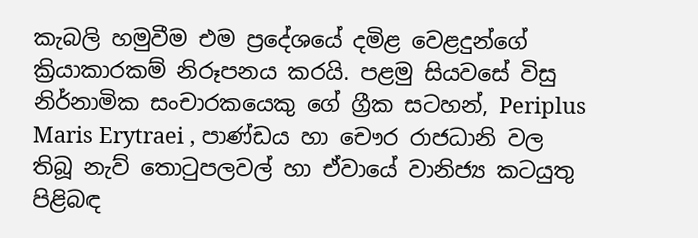කැබලි හමුවීම එම ප්‍රදේශයේ දමිළ වෙළදුන්ගේ ක්‍රියාකාරකම් නිරූපනය කරයි. පළමු සියවසේ විසු නිර්නාමික සංචාරකයෙකු ගේ ග්‍රීක සටහන්, Periplus Maris Erytraei , පාණ්ඩය හා චෞර රාජධානි වල තිබූ නැව් තොටුපලවල් හා ඒවායේ වානිජ්‍ය කටයුතු පිළිබඳ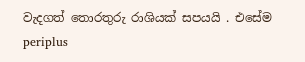වැදගත් තොරතුරු රාශියක් සපයයි . එසේම periplus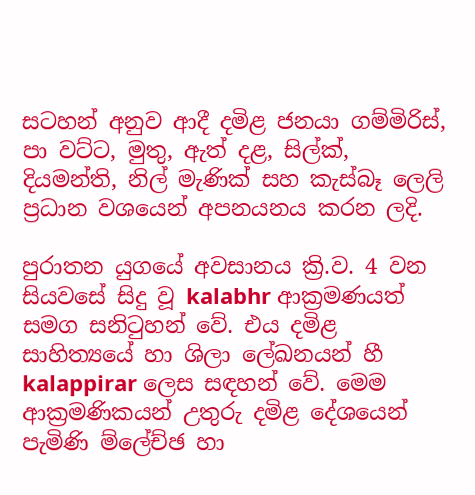සටහන් අනුව ආදී දමිළ ජනයා ගම්මිරිස්, පා වට්ට, මුතු, ඇත් දළ, සිල්ක්, දියමන්ති, නිල් මැණික් සහ කැස්බෑ ලෙලි ප්‍රධාන වශයෙන් අපනයනය කරන ලදි.

පුරාතන යුගයේ අවසානය ක්‍රි.ව. 4 වන සියවසේ සිදු වූ kalabhr ආක්‍රමණයත් සමග සනිටුහන් වේ. එය දමිළ සාහිත්‍යයේ හා ශිලා ලේඛනයන් හී kalappirar ලෙස සඳහන් වේ. මෙම ආක්‍රමණිකයන් උතුරු දමිළ දේශයෙන් පැමිණි ම්ලේච්ඡ හා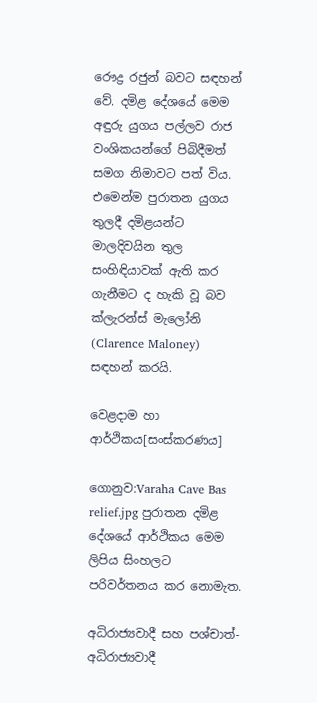රෞද්‍ර රජුන් බවට සඳහන් වේ. දමිළ දේශයේ මෙම අඳුරු යුගය පල්ලව රාජ වංශිකයන්ගේ පිබිදීමත් සමග නිමාවට පත් විය. එමෙන්ම පුරාතන යුගය තුලදී දමිළයන්ට මාලදිවයින තුල සංහිඳියාවක් ඇති කර ගැනීමට ද හැකි වූ බව ක්ලැරන්ස් මැලෝනි (Clarence Maloney) සඳහන් කරයි.

වෙළදාම හා ආර්ථිකය[සංස්කරණය]

ගොනුව:Varaha Cave Bas relief.jpg පුරාතන දමිළ දේශයේ ආර්ථිකය මෙම ලිපිය සිංහලට පරිවර්තනය කර නොමැත.

අධිරාජ්‍යවාදී සහ පශ්චාත්-අධිරාජ්‍යවාදී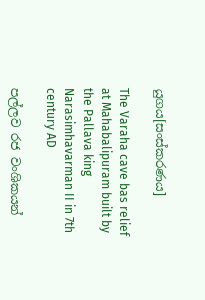යුගය[සංස්කරණය]

The Varaha cave bas relief at Mahabalipuram built by the Pallava king Narasimhavarman II in 7th century AD

පල්ලව රජ වංශිකයන්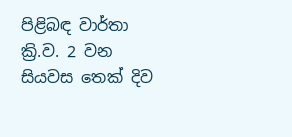පිළිබඳ වාර්තා ක්‍රි.ව. 2 වන සියවස තෙක් දිව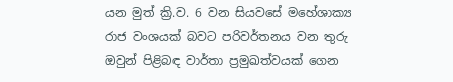යන මුත් ක්‍රි.ව. 6 වන සියවසේ මහේශාක්‍ය රාජ වංශයක් බවට පරිවර්තනය වන තුරු ඔවුන් පිළිබඳ වාර්තා ප්‍රමුඛත්වයක් ගෙන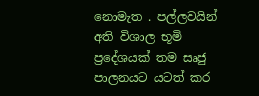නොමැත . පල්ලවයින් අති විශාල භූමි ප්‍රදේශයක් තම සෘජු පාලනයට යටත් කර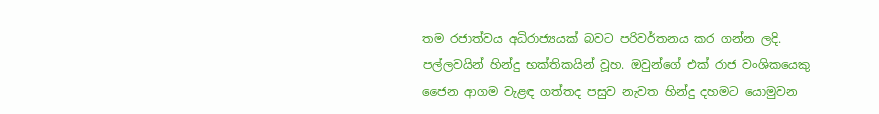තම රජාත්වය අධිරාජ්‍යයක් බවට පරිවර්තනය කර ගන්න ලදි. පල්ලවයින් හින්දු භක්තිකයින් වූහ. ඔවුන්ගේ එක් රාජ වංශිකයෙකු ජෛන ආගම වැළඳ ගත්තද පසුව නැවත හින්දු දහමට යොමුවන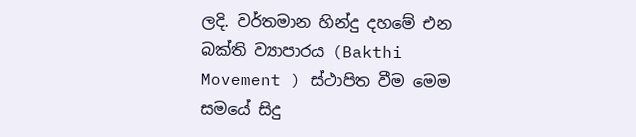ලදි. වර්තමාන හින්දු දහමේ එන බක්ති ව්‍යාපාරය (Bakthi Movement ) ස්ථාපිත වීම මෙම සමයේ සිදු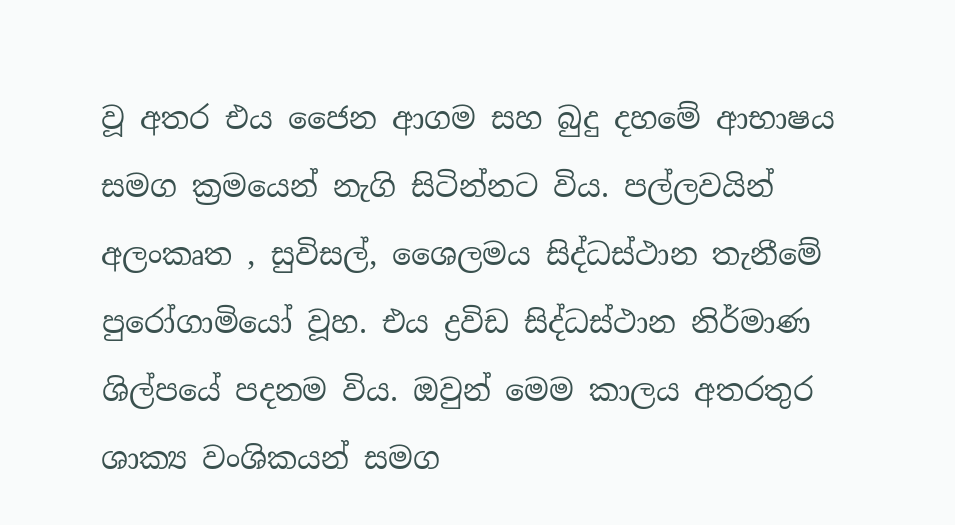වූ අතර එය ජෛන ආගම සහ බුදු දහමේ ආභාෂය සමග ක්‍රමයෙන් නැගි සිටින්නට විය. පල්ලවයින් අලංකෘත , සුවිසල්, ශෛලමය සිද්ධස්ථාන තැනීමේ පුරෝගාමියෝ වූහ. එය ද්‍රවිඩ සිද්ධස්ථාන නිර්මාණ ශිල්පයේ පදනම විය. ඔවුන් මෙම කාලය අතරතුර ශාක්‍ය වංශිකයන් සමග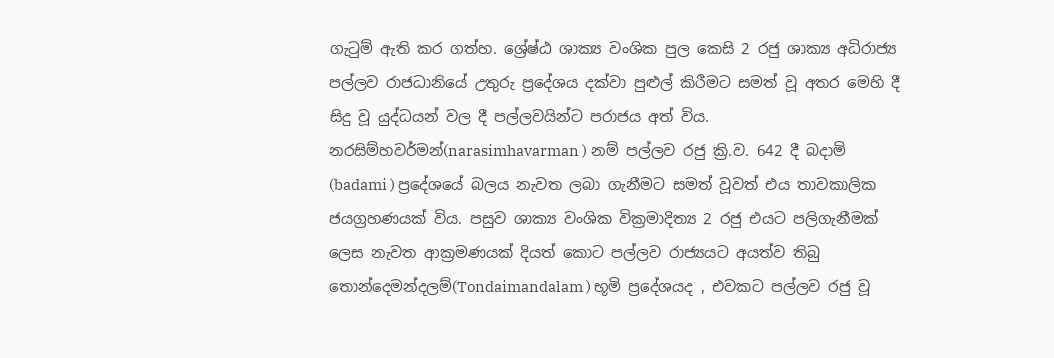ගැටුම් ඇති කර ගත්හ. ශ්‍රේෂ්ඨ ශාක්‍ය වංශික පුල කෙසි 2 රජු ශාක්‍ය අධිරාජ්‍ය පල්ලව රාජධානියේ උතුරු ප්‍රදේශය දක්වා පුළුල් කිරීමට සමත් වූ අතර මෙහි දී සිදු වූ යුද්ධයන් වල දී පල්ලවයින්ට පරාජය අත් විය. නරසිම්හවර්මන්(narasimhavarman ) නම් පල්ලව රජු ක්‍රි.ව. 642 දී බදාමි (badami ) ප්‍රදේශයේ බලය නැවත ලබා ගැනීමට සමත් වූවත් එය තාවකාලික ජයග්‍රහණයක් විය. පසුව ශාක්‍ය වංශික වික්‍රමාදිත්‍ය 2 රජු එයට පලිගැනීමක් ලෙස නැවත ආක්‍රමණයක් දියත් කොට පල්ලව රාජ්‍යයට අයත්ව තිබු තොන්දෙමන්දලම්(Tondaimandalam ) භූමි ප්‍රදේශයද , එවකට පල්ලව රජු වූ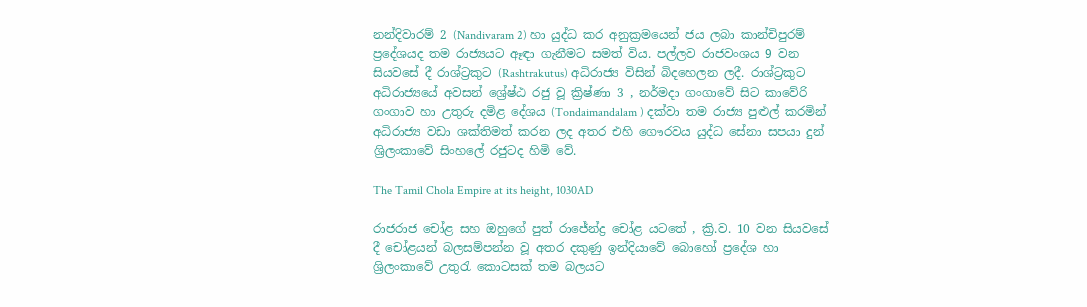නන්දිවාරම් 2 (Nandivaram 2) හා යුද්ධ කර අනුක්‍රමයෙන් ජය ලබා කාන්චිපුරම් ප්‍රදේශයද තම රාජ්‍යයට ඈඳා ගැනීමට සමත් විය. පල්ලව රාජවංශය 9 වන සියවසේ දී රාශ්ට්‍රකුට (Rashtrakutus) අධිරාජ්‍ය විසින් බිදහෙලන ලදී. රාශ්ට්‍රකුට අධිරාජ්‍යයේ අවසන් ශ්‍රේෂ්ඨ රජු වූ ක්‍රිෂ්ණා 3 , නර්මදා ගංගාවේ සිට කාවේරි ගංගාව හා උතුරු දමිළ දේශය (Tondaimandalam ) දක්වා තම රාජ්‍ය පුළුල් කරමින් අධිරාජ්‍ය වඩා ශක්තිමත් කරන ලද අතර එහි ගෞරවය යුද්ධ සේනා සපයා දුන් ශ්‍රිලංකාවේ සිංහලේ රජුටද හිමි වේ.

The Tamil Chola Empire at its height, 1030AD

රාජරාජ චෝළ සහ ඔහුගේ පුත් රාජේන්ද්‍ර චෝළ යටතේ , ක්‍රි.ව. 10 වන සියවසේ දී චෝළයන් බලසම්පන්න වූ අතර දකුණු ඉන්දියාවේ බොහෝ ප්‍රදේශ හා ශ්‍රිලංකාවේ උතුරැ කොටසක් තම බලයට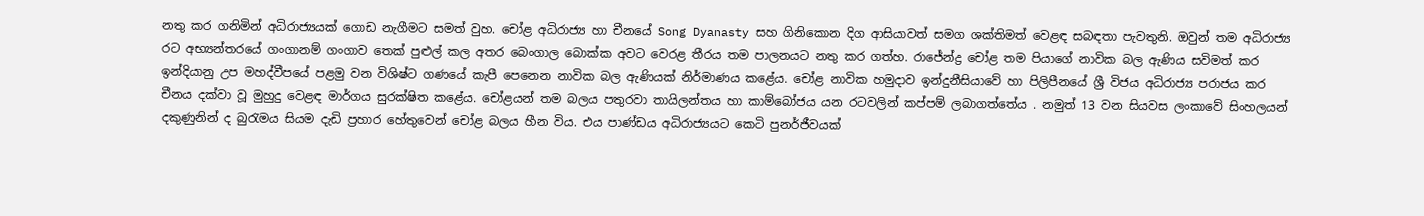නතු කර ගනිමින් අධිරාජ්‍යයක් ගොඩ නැගීමට සමත් වුහ. චෝළ අධිරාජ්‍ය හා චීනයේ Song Dyanasty සහ ගිනිකොන දිග ආසියාවත් සමග ශක්තිමත් වෙළඳ සබඳතා පැවතුනි. ඔවුන් තම අධිරාජ්‍ය රට අභ්‍යන්තරයේ ගංගානම් ගංගාව තෙක් පුළුල් කල අතර බෙංගාල බොක්ක අවට වෙරළ තීරය තම පාලනයට නතු කර ගත්හ. රාජේන්ද්‍ර චෝළ තම පියාගේ නාවික බල ඇණිය සවිමත් කර ඉන්දියානු උප මහද්වීපයේ පළමු වන විශිෂ්ට ගණයේ කැපී පෙනෙන නාවික බල ඇණියක් නිර්මාණය කළේය. චෝළ නාවික හමුදාව ඉන්දුනීසියාවේ හා පිලිපීනයේ ශ්‍රී විජය අධිරාජ්‍ය පරාජය කර චීනය දක්වා වූ මුහුදු වෙළඳ මාර්ගය සුරක්ෂිත කළේය. චෝළයන් තම බලය පතුරවා තායිලන්තය හා කාම්බෝජය යන රටවලින් කප්පම් ලබාගත්තේය . නමුත් 13 වන සියවස ලංකාවේ සිංහලයන් දකුණුනින් ද බුරැමය සියම දැඩි ප්‍රහාර හේතුවෙන් චෝළ බලය හීන විය. එය පාණ්ඩය අධිරාජ්‍යයට කෙටි පුනර්ජීවයක්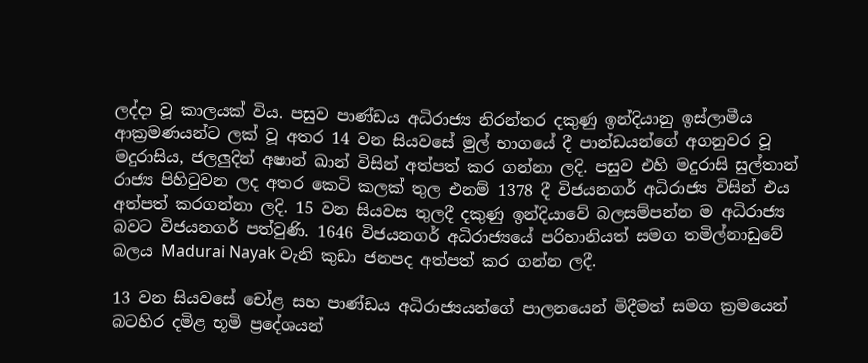ලද්දා වූ කාලයක් විය. පසුව පාණ්ඩය අධිරාජ්‍ය නිරන්තර දකුණු ඉන්දියානු ඉස්ලාමීය ආක්‍රමණයන්ට ලක් වූ අතර 14 වන සියවසේ මුල් භාගයේ දී පාන්ඩයන්ගේ අගනුවර වූ මදුරාසිය, ජලලුදින් අෂාන් ඛාන් විසින් අත්පත් කර ගන්නා ලදි. පසුව එහි මදුරාසි සුල්තාන් රාජ්‍ය පිහිටුවන ලද අතර කෙටි කලක් තුල එනම් 1378 දී විජයනගර් අධිරාජ්‍ය විසින් එය අත්පත් කරගන්නා ලදි. 15 වන සියවස තුලදී දකුණු ඉන්දියාවේ බලසම්පන්න ම අධිරාජ්‍ය බවට විජයනගර් පත්වුණි. 1646 විජයනගර් අධිරාජ්‍යයේ පරිහානියත් සමග තමිල්නාඩුවේ බලය Madurai Nayak වැනි කුඩා ජනපද අත්පත් කර ගන්න ලදී.

13 වන සියවසේ චෝළ සහ පාණ්ඩය අධිරාජ්‍යයන්ගේ පාලනයෙන් මිදීමත් සමග ක්‍රමයෙන් බටහිර දමිළ භූමි ප්‍රදේශයන්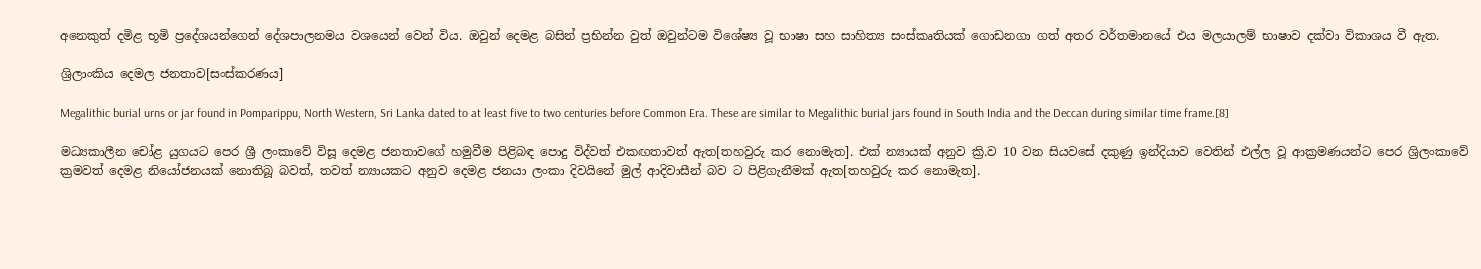අනෙකුත් දමිළ භූමි ප්‍රදේශයන්ගෙන් දේශපාලනමය වශයෙන් වෙන් විය. ඔවුන් දෙමළ බසින් ප්‍රභින්න වුත් ඔවුන්ටම විශේෂ්‍ය වූ භාෂා සහ සාහිත්‍ය සංස්කෘතියක් ගොඩනගා ගත් අතර වර්තමානයේ එය මලයාලම් භාෂාව දක්වා විකාශය වී ඇත.

ශ්‍රිලාංකිය දෙමල ජනතාව[සංස්කරණය]

Megalithic burial urns or jar found in Pomparippu, North Western, Sri Lanka dated to at least five to two centuries before Common Era. These are similar to Megalithic burial jars found in South India and the Deccan during similar time frame.[8]

මධ්‍යකාලීන චෝළ යුගයට පෙර ශ්‍රී ලංකාවේ විසූ දෙමළ ජනතාවගේ හමුවීම පිළිබඳ පොදු විද්වත් එකඟතාවත් ඇත[තහවුරු කර නොමැත]. එක් න්‍යායක් අනුව ක්‍රි.ව 10 වන සියවසේ දකුණු ඉන්දියාව වෙතින් එල්ල වූ ආක්‍රමණයන්ට පෙර ශ්‍රිලංකාවේ ක්‍රමවත් දෙමළ නියෝජනයක් නොතිබූ බවත්, තවත් න්‍යායකට අනුව දෙමළ ජනයා ලංකා දිවයිනේ මුල් ආදිවාසීන් බව ට පිළිගැනීමක් ඇත[තහවුරු කර නොමැත].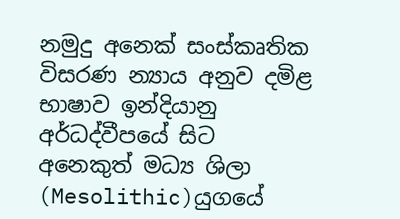නමුදු අනෙක් සංස්කෘතික විසරණ න්‍යාය අනුව දමිළ භාෂාව ඉන්දියානු අර්ධද්වීපයේ සිට අනෙකුත් මධ්‍ය ශිලා (Mesolithic)යුගයේ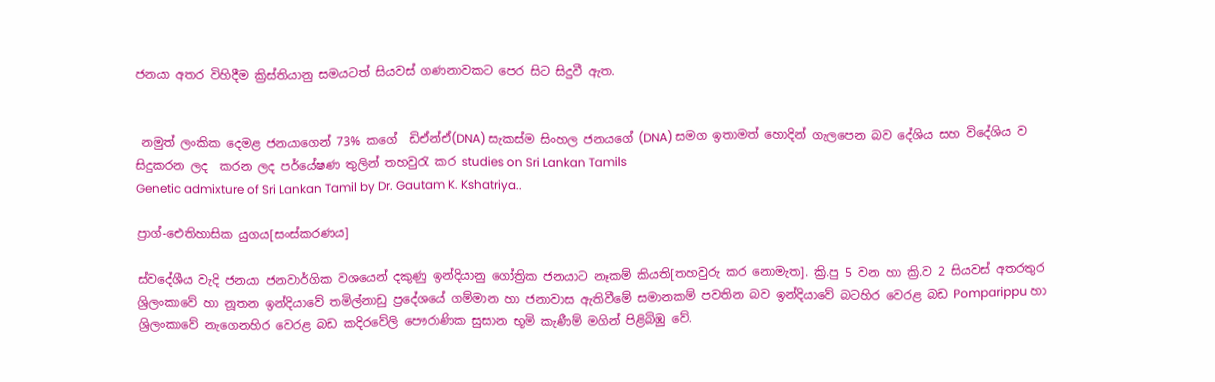ජනයා අතර විහිදීම ක්‍රිස්තියානු සමයටත් සියවස් ගණනාවකට පෙර සිට සිදුවී ඇත.


 නමුත් ලංකික දෙමළ ජනයාගෙන් 73% කගේ  ඩිඒන්ඒ(DNA) සැකස්ම සිංහල ජනයගේ (DNA) සමග ඉතාමත් හොදින් ගැලපෙන බව දේශිය සහ විදේශිය ව සිදුකරන ලද  කරන ලද පර්යේෂණ තුලින් තහවුරැ කර studies on Sri Lankan Tamils
Genetic admixture of Sri Lankan Tamil by Dr. Gautam K. Kshatriya..

ප්‍රාග්-ඓතිහාසික යුගය[සංස්කරණය]

ස්වදේශීය වැදි ජනයා ජනවාර්ගික වශයෙන් දකුණු ඉන්දියානු ගෝත්‍රික ජනයාට නෑකම් කියති[තහවුරු කර නොමැත]. ක්‍රි.පු 5 වන හා ක්‍රි.ව 2 සියවස් අතරතුර ශ්‍රිලංකාවේ හා නූතන ඉන්දියාවේ තමිල්නාඩු ප්‍රදේශයේ ගම්මාන හා ජනාවාස ඇතිවීමේ සමානකම් පවතින බව ඉන්දියාවේ බටහිර වෙරළ බඩ Pomparippu හා ශ්‍රිලංකාවේ නැගෙනහිර වෙරළ බඩ කදිරවේලි පෞරාණික සුසාන භූමි කැණීම් මගින් පිළිබිඹු වේ.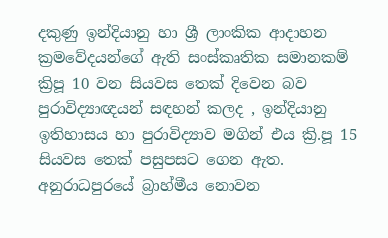දකුණු ඉන්දියානු හා ශ්‍රී ලාංකික ආදාහන ක්‍රමවේදයන්ගේ ඇති සංස්කෘතික සමානකම් ක්‍රිපූ 10 වන සියවස තෙක් දිවෙන බව පුරාවිද්‍යාඥයන් සඳහන් කලද , ඉන්දියානු ඉතිහාසය හා පුරාවිද්‍යාව මගින් එය ක්‍රි.පූ 15 සියවස තෙක් පසුපසට ගෙන ඇත. අනුරාධපුරයේ බ්‍රාහ්මීය නොවන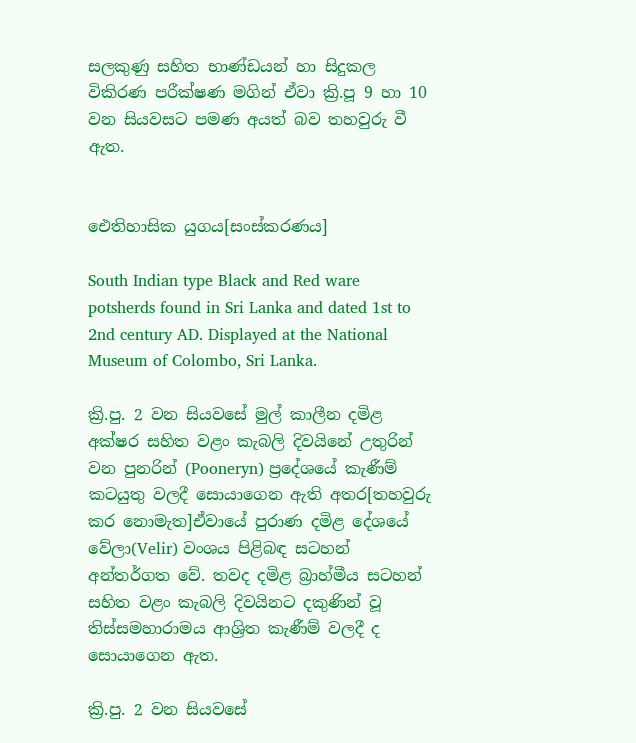සලකුණු සහිත භාණ්ඩයන් හා සිදුකල විකිරණ පරීක්ෂණ මගින් ඒවා ක්‍රි.පූ 9 හා 10 වන සියවසට පමණ අයත් බව තහවුරු වී ඇත.


ඓතිහාසික යුගය[සංස්කරණය]

South Indian type Black and Red ware potsherds found in Sri Lanka and dated 1st to 2nd century AD. Displayed at the National Museum of Colombo, Sri Lanka.

ක්‍රි.පු. 2 වන සියවසේ මුල් කාලීන දමිළ අක්ෂර සහිත වළං කැබලි දිවයිනේ උතුරින් වන පුනරින් (Pooneryn) ප්‍රදේශයේ කැණීම් කටයුතු වලදී සොයාගෙන ඇති අතර[තහවුරු කර නොමැත]ඒවායේ පුරාණ දමිළ දේශයේ වේලා(Velir) වංශය පිළිබඳ සටහන් අන්තර්ගත වේ. තවද දමිළ බ්‍රාහ්මීය සටහන් සහිත වළං කැබලි දිවයිනට දකුණින් වූ තිස්සමහාරාමය ආශ්‍රිත කැණීම් වලදී ද සොයාගෙන ඇත.

ක්‍රි.පු. 2 වන සියවසේ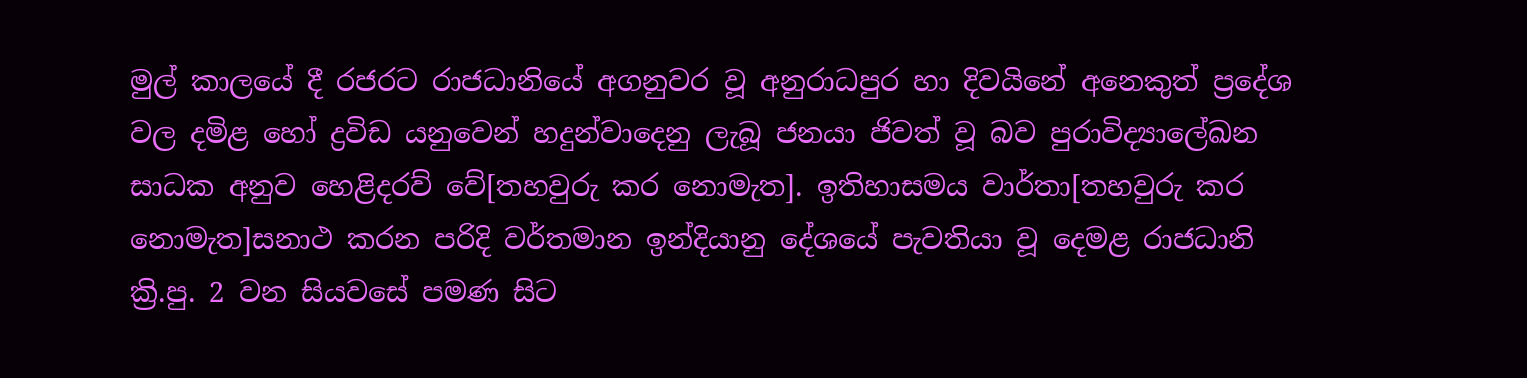මුල් කාලයේ දී රජරට රාජධානියේ අගනුවර වූ අනුරාධපුර හා දිවයිනේ අනෙකුත් ප්‍රදේශ වල දමිළ හෝ ද්‍රවිඩ යනුවෙන් හදුන්වාදෙනු ලැබූ ජනයා ජිවත් වූ බව පුරාවිද්‍යාලේඛන සාධක අනුව හෙළිදරව් වේ[තහවුරු කර නොමැත]. ඉතිහාසමය වාර්තා[තහවුරු කර නොමැත]සනාථ කරන පරිදි වර්තමාන ඉන්දියානු දේශයේ පැවතියා වූ දෙමළ රාජධානි ක්‍රි.පු. 2 වන සියවසේ පමණ සිට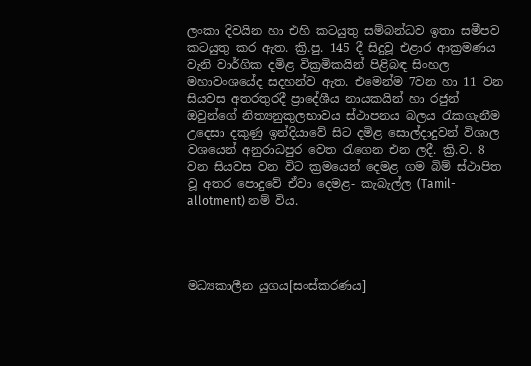ලංකා දිවයින හා එහි කටයුතු සම්බන්ධව ඉතා සමීපව කටයුතු කර ඇත. ක්‍රි.පු. 145 දී සිදුවූ එළාර ආක්‍රමණය වැනි වාර්ගික දමිළ වික්‍රමිකයින් පිළිබඳ සිංහල මහාවංශයේද සදහන්ව ඇත. එමෙන්ම 7වන හා 11 වන සියවස අතරතුරදී ප්‍රාදේශීය නායකයින් හා රජුන් ඔවුන්ගේ නිත්‍යනුකුලභාවය ස්ථාපනය බලය රැකගැනීම උදෙසා දකුණු ඉන්දියාවේ සිට දමිළ සොල්දාදුවන් විශාල වශයෙන් අනුරාධපුර වෙත රැගෙන එන ලදී. ක්‍රි.ව. 8 වන සියවස වන විට ක්‍රමයෙන් දෙමළ ගම බිම් ස්ථාපිත වූ අතර පොදුවේ ඒවා දෙමළ- කැබැල්ල (Tamil-allotment) නම් විය.




මධ්‍යකාලීන යුගය[සංස්කරණය]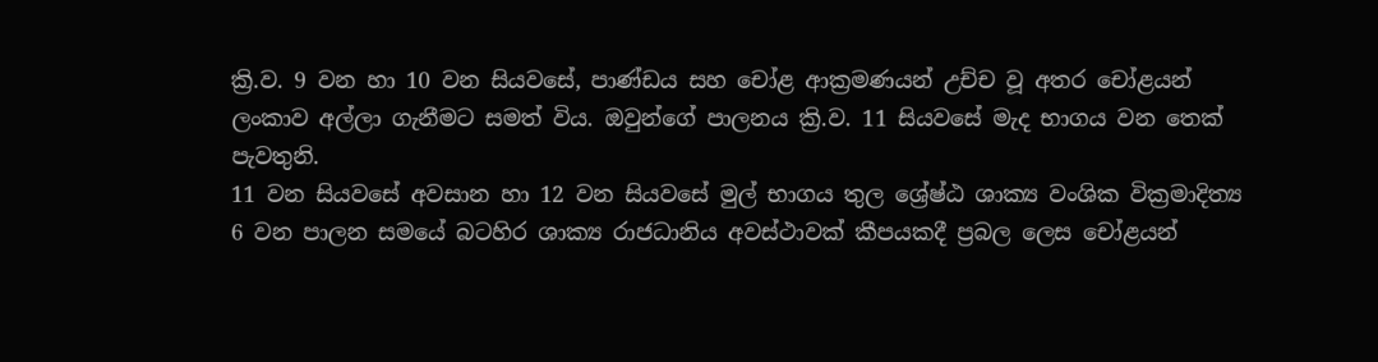ක්‍රි.ව. 9 වන හා 10 වන සියවසේ, පාණ්ඩය සහ චෝළ ආක්‍රමණයන් උච්ච වූ අතර චෝළයන් ලංකාව අල්ලා ගැනීමට සමත් විය. ඔවුන්ගේ පාලනය ක්‍රි.ව. 11 සියවසේ මැද භාගය වන තෙක් පැවතුනි.
11 වන සියවසේ අවසාන හා 12 වන සියවසේ මුල් භාගය තුල ශ්‍රේෂ්ඨ ශාක්‍ය වංශික වික්‍රමාදිත්‍ය 6 වන පාලන සමයේ බටහිර ශාක්‍ය රාජධානිය අවස්ථාවක් කීපයකදී ප්‍රබල ලෙස චෝළයන්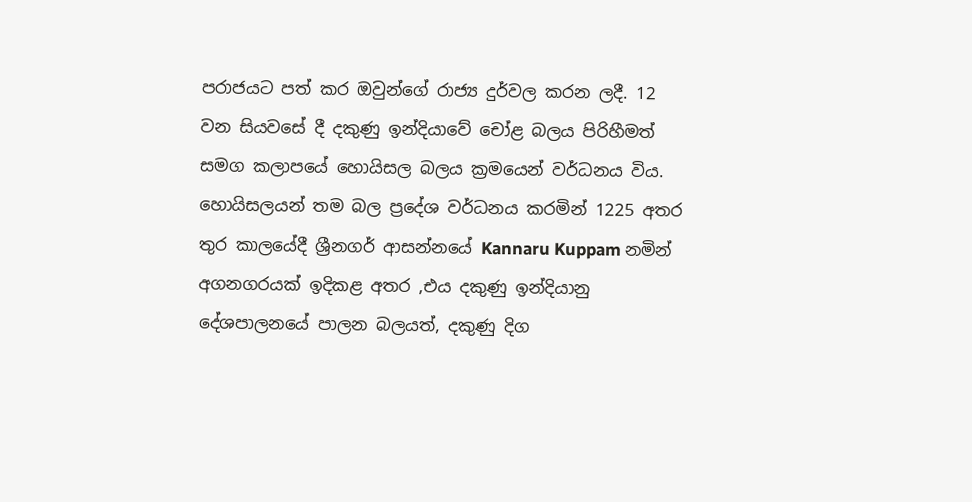පරාජයට පත් කර ඔවුන්ගේ රාජ්‍ය දුර්වල කරන ලදී. 12 වන සියවසේ දී දකුණු ඉන්දියාවේ චෝළ බලය පිරිහීමත් සමග කලාපයේ හොයිසල බලය ක්‍රමයෙන් වර්ධනය විය. හොයිසලයන් තම බල ප්‍රදේශ වර්ධනය කරමින් 1225 අතර තුර කාලයේදී ශ්‍රීනගර් ආසන්නයේ Kannaru Kuppam නමින් අගනගරයක් ඉදිකළ අතර ,එය දකුණු ඉන්දියානු දේශපාලනයේ පාලන බලයත්, දකුණු දිග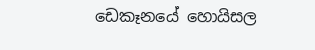ඩෙකෑනයේ හොයිසල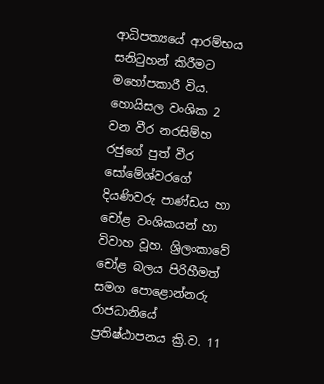ආධිපත්‍යයේ ආරම්භය සනිටුහන් කිරීමට මහෝපකාරී විය. හොයිසල වංශික 2 වන වීර නරසිම්හ රජුගේ පුත් වීර සෝමේශ්වරගේ දියණිවරු පාණ්ඩය හා චෝළ වංශිකයන් හා විවාහ වූහ. ශ්‍රිලංකාවේ චෝළ බලය පිරිහීමත් සමග පොළොන්නරු රාජධානියේ ප්‍රතිෂ්ඨාපනය ක්‍රි.ව. 11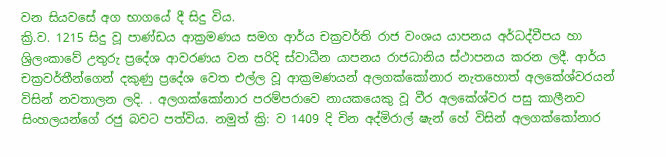වන සියවසේ අග භාගයේ දී සිදු විය.
ක්‍රි.ව. 1215 සිදු වූ පාණ්ඩය ආක්‍රමණය සමග ආර්ය චක්‍රවර්ති රාජ වංශය යාපනය අර්ධද්වීපය හා ශ්‍රිලංකාවේ උතුරු ප්‍රදේශ ආවරණය වන පරිදි ස්වාධීන යාපනය රාජධානිය ස්ථාපනය කරන ලදී. ආර්ය චක්‍රවර්තීන්ගෙන් දකුණු ප්‍රදේශ වෙත එල්ල වූ ආක්‍රමණයන් අලගක්කෝනාර නැතහොත් අලකේශ්වරයන් විසින් නවතාලන ලදි. . අලගක්කෝනාර පරම්පරාවෙ නායකයෙකු වූ වීර අලකේශ්වර පසු කාලීනව සිංහලයන්ගේ රජු බවට පත්විය. නමුත් ක්‍රි: ව 1409 දි චින අද්මිරාල් ෂැන් හේ විසින් අලගක්කෝනාර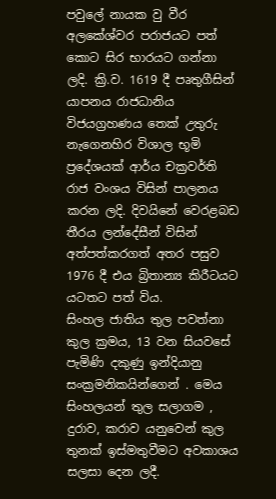පවුලේ නායක වු වීර අලකේශ්වර පරාජයට පත් කොට සිර භාරයට ගන්නා ලදි. ක්‍රි.ව. 1619 දී පෘතුගීසින් යාපනය රාජධානිය විජයග්‍රහණය තෙක් උතුරු නැගෙනහිර විශාල භූමි ප්‍රදේශයක් ආර්ය චක්‍රවර්ති රාජ වංශය විසින් පාලනය කරන ලදි. දිවයිනේ වෙරළබඩ තීරය ලන්දේසීන් විසින් අත්පත්කරගත් අතර පසුව 1976 දී එය බ්‍රිතාන්‍ය කිරීටයට යටතට පත් විය.
සිංහල ජාතිය තුල පවත්නා කුල ක්‍රමය, 13 වන සියවසේ පැමිණි දකුණු ඉන්දියානු සංක්‍රමනිකයින්ගෙන් . මෙය සිංහලයන් තුල සලාගම , දුරාව, කරාව යනුවෙන් කුල තුනක් ඉස්මතුවීමට අවකාශය සලසා දෙන ලදී.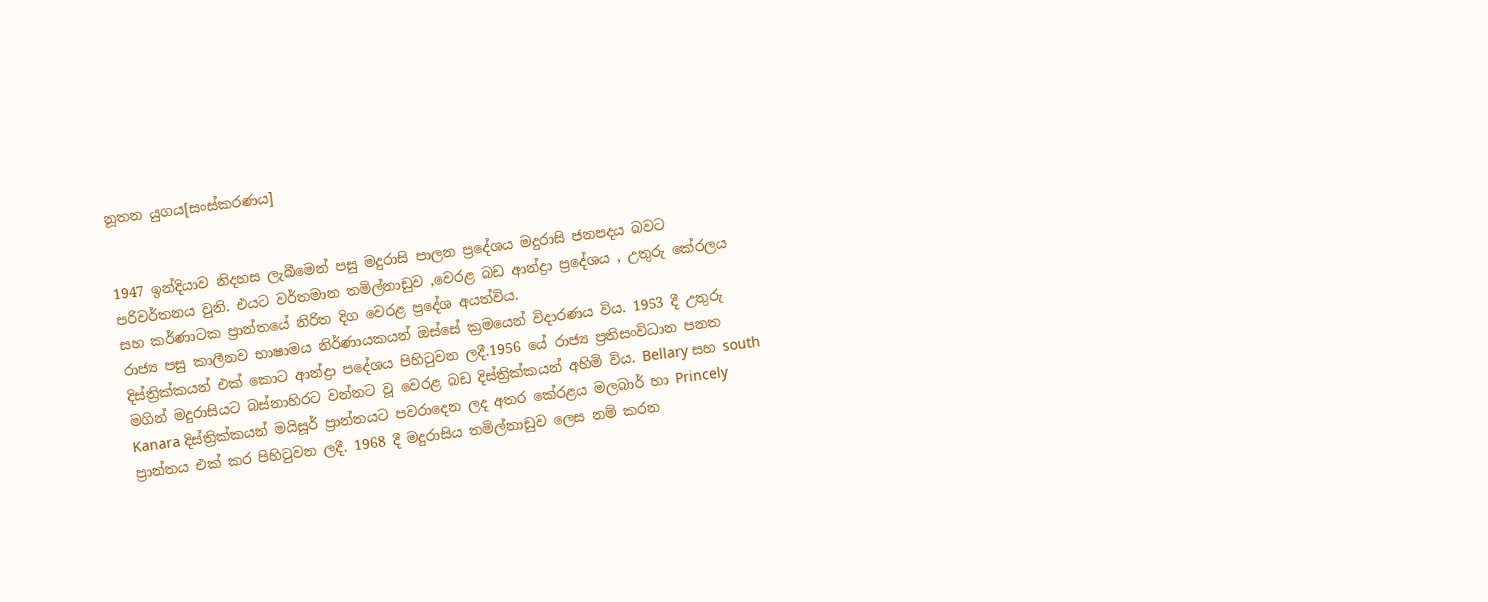නූතන යුගය[සංස්කරණය]


1947 ඉන්දියාව නිදහස ලැබීමෙන් පසු මදුරාසි පාලන ප්‍රදේශය මදුරාසි ජනපදය බවට පරිවර්තනය වුනි. එයට වර්තමාන තමිල්නාඩුව ,වෙරළ බඩ ආන්ද්‍රා ප්‍රදේශය , උතුරු කේරලය සහ කර්ණාටක ප්‍රාන්තයේ නිරිත දිග වෙරළ ප්‍රදේශ අයත්විය.
රාජ්‍ය පසු කාලීනව භාෂාමය නිර්ණායකයන් ඔස්සේ ක්‍රමයෙන් විදාරණය විය. 1953 දී උතුරු දිස්ත්‍රික්කයන් එක් කොට ආන්ද්‍රා පදේශය පිහිටුවන ලදී.1956 යේ රාජ්‍ය ප්‍රතිසංවිධාන පනත මගින් මදුරාසියට බස්නාහිරට වන්නට වූ වෙරළ බඩ දිස්ත්‍රික්කයන් අහිමි විය. Bellary සහ south Kanara දිස්ත්‍රික්කයන් මයිසූර් ප්‍රාන්තයට පවරාදෙන ලද අතර කේරළය මලබාර් හා Princely ප්‍රාන්තය එක් කර පිහිටුවන ලදී. 1968 දී මදුරාසිය තමිල්නාඩුව ලෙස නම් කරන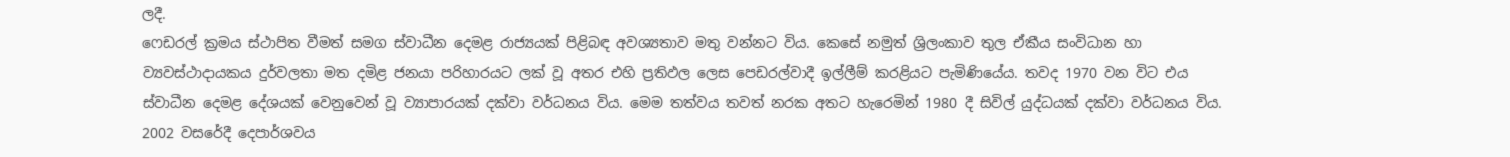ලදී.
ෆෙඩරල් ක්‍රමය ස්ථාපිත වීමත් සමග ස්වාධීන දෙමළ රාජ්‍යයක් පිළිබඳ අවශ්‍යතාව මතු වන්නට විය. කෙසේ නමුත් ශ්‍රිලංකාව තුල ඒකීය සංවිධාන හා ව්‍යවස්ථාදායකය දුර්වලතා මත දමිළ ජනයා පරිහාරයට ලක් වූ අතර එහි ප්‍රතිඵල ලෙස පෙඩරල්වාදී ඉල්ලීම් කරළියට පැමිණියේය. තවද 1970 වන විට එය ස්වාධීන දෙමළ දේශයක් වෙනුවෙන් වූ ව්‍යාපාරයක් දක්වා වර්ධනය විය. මෙම තත්වය තවත් නරක අතට හැරෙමින් 1980 දී සිවිල් යුද්ධයක් දක්වා වර්ධනය විය. 2002 වසරේදී දෙපාර්ශවය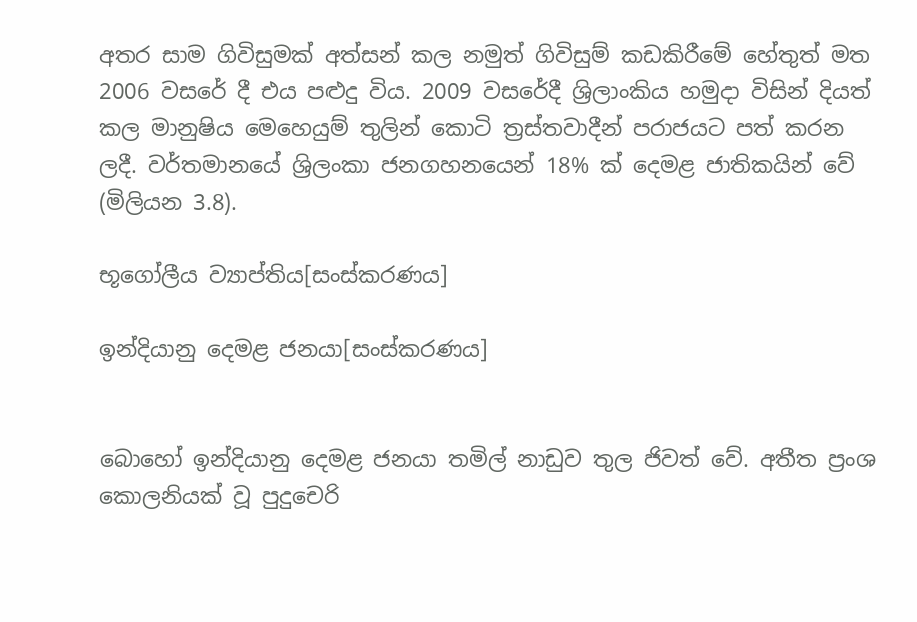අතර සාම ගිවිසුමක් අත්සන් කල නමුත් ගිවිසුම් කඩකිරීමේ හේතුත් මත 2006 වසරේ දී එය පළුදු විය. 2009 වසරේදී ශ්‍රිලාංකිය හමුදා විසින් දියත් කල මානුෂිය මෙහෙයුම් තුලින් කොටි ත්‍රස්තවාදීන් පරාජයට පත් කරන ලදී. වර්තමානයේ ශ්‍රිලංකා ජනගහනයෙන් 18% ක් දෙමළ ජාතිකයින් වේ (මිලියන 3.8).

භූගෝලීය ව්‍යාප්තිය[සංස්කරණය]

ඉන්දියානු දෙමළ ජනයා[සංස්කරණය]


බොහෝ ඉන්දියානු දෙමළ ජනයා තමිල් නාඩුව තුල ජිවත් වේ. අතීත ප්‍රංශ කොලනියක් වූ පුදුචෙරි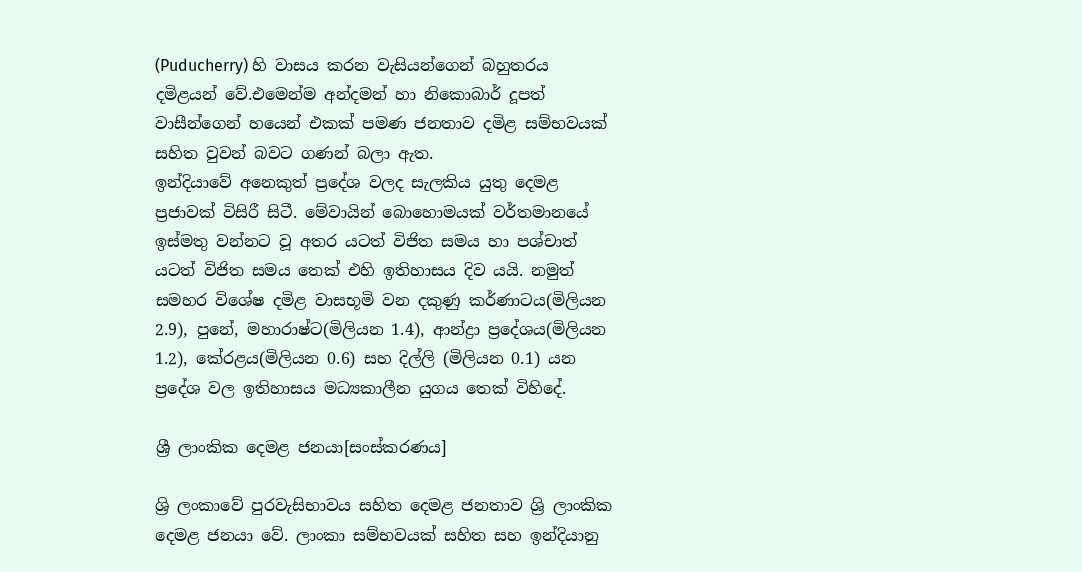(Puducherry) හි වාසය කරන වැසියන්ගෙන් බහුතරය දමිළයන් වේ.එමෙන්ම අන්දමන් හා නිකොබාර් දූපත් වාසීන්ගෙන් හයෙන් එකක් පමණ ජනතාව දමිළ සම්භවයක් සහිත වුවන් බවට ගණන් බලා ඇත.
ඉන්දියාවේ අනෙකුත් ප්‍රදේශ වලද සැලකිය යුතු දෙමළ ප්‍රජාවක් විසිරී සිටී. මේවායින් බොහොමයක් වර්තමානයේ ඉස්මතු වන්නට වූ අතර යටත් විජිත සමය හා පශ්චාත් යටත් විජිත සමය තෙක් එහි ඉතිහාසය දිව යයි. නමුත් සමහර විශේෂ දමිළ වාසභූමි වන දකුණු කර්ණාටය(මිලියන 2.9), පුනේ, මහාරාෂ්ට(මිලියන 1.4), ආන්ද්‍රා ප්‍රදේශය(මිලියන 1.2), කේරළය(මිලියන 0.6) සහ දිල්ලි (මිලියන 0.1) යන ප්‍රදේශ වල ඉතිහාසය මධ්‍යකාලීන යුගය තෙක් විහිදේ.

ශ්‍රී ලාංකික දෙමළ ජනයා[සංස්කරණය]

ශ්‍රි ලංකාවේ පුරවැසිභාවය සහිත දෙමළ ජනතාව ශ්‍රි ලාංකික දෙමළ ජනයා වේ. ලාංකා සම්භවයක් සහිත සහ ඉන්දියානු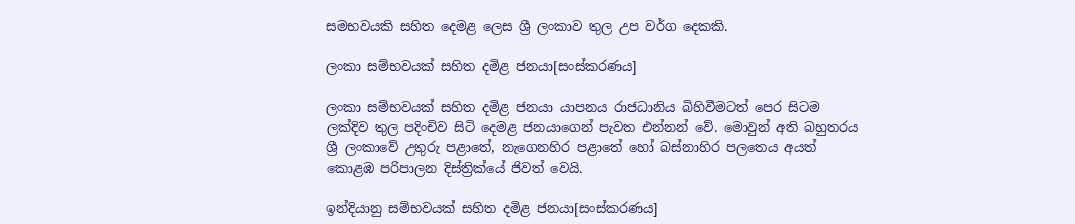සමභවයකි සහිත දෙමළ ලෙස ශ්‍රී ලංකාව තුල උප වර්ග දෙකකි.

ලංකා සම්භවයක් සහිත දමිළ ජනයා[සංස්කරණය]

ලංකා සම්භවයක් සහිත දමිළ ජනයා යාපනය රාජධානිය බිහිවීමටත් පෙර සිටම ලක්දිව තුල පදිංචිව සිටි දෙමළ ජනයාගෙන් පැවත එන්නන් වේ. මොවුන් අති බහුතරය ශ්‍රී ලංකාවේ උතුරු පළාතේ, නැගෙනහිර පළාතේ හෝ බස්නාහිර පලතෙය අයත් කොළඹ පරිපාලන දිස්ත්‍රික්යේ ජිවත් වෙයි.

ඉන්දියානු සම්භවයක් සහිත දමිළ ජනයා[සංස්කරණය]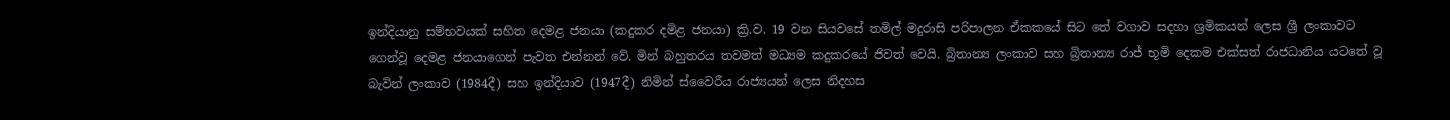ඉන්දියානු සම්භවයක් සහිත දෙමළ ජනයා (කදුකර දමිළ ජනයා) ක්‍රි.ව. 19 වන සියවසේ තමිල් මදුරාසි පරිපාලන ඒකකයේ සිට තේ වගාව සදහා ශ්‍රමිකයන් ලෙස ශ්‍රී ලංකාවට ගෙන්වූ දෙමළ ජනයාගෙන් පැවත එන්නන් වේ. මින් බහුතරය තවමත් මධ්‍යම කදුකරයේ ජිවත් වෙයි. බ්‍රිතාන්‍ය ලංකාව සහ බ්‍රිතාන්‍ය රාජ් භූමි දෙකම එක්සත් රාජධානිය යටතේ වූ බැවින් ලංකාව‍ (1984දී) සහ ඉන්දියාව (1947දී) නිමින් ස්වෛරීය රාජ්‍යයන් ලෙස නිදහස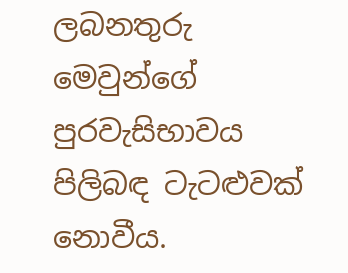ලබනතුරු මෙවුන්ගේ පුරවැසිභාවය පිලිබඳ ටැටළුවක් නොවීය.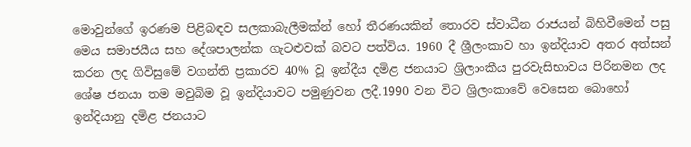මොවුන්ගේ ඉරණම පිළිබඳව සලකාබැලීමක්න් හෝ තීරණයකින් තොරව ස්වාධීන රාජයන් බිහිවීමෙන් පසු මෙය සමාජයීය සහ දේශපාලන්ක ගැටළුවක් බවට පත්විය. 1960 දී ශ්‍රීලංකාව හා ඉන්දියාව අතර අත්සන් කරන ලද ගිවිසුමේ වගන්ති ප්‍රකාරව 40% වූ ඉන්දීය දමිළ ජනයාට ශ්‍රිලාංකීය පුරවැසිභාවය පිරිනමන ලද ශේෂ ජනයා තම මවුබිම වූ ඉන්දියාවට පමුණුවන ලදී.1990 වන විට ශ්‍රිලංකාවේ වෙසෙන බොහෝ ඉන්දියානු දමිළ ජනයාට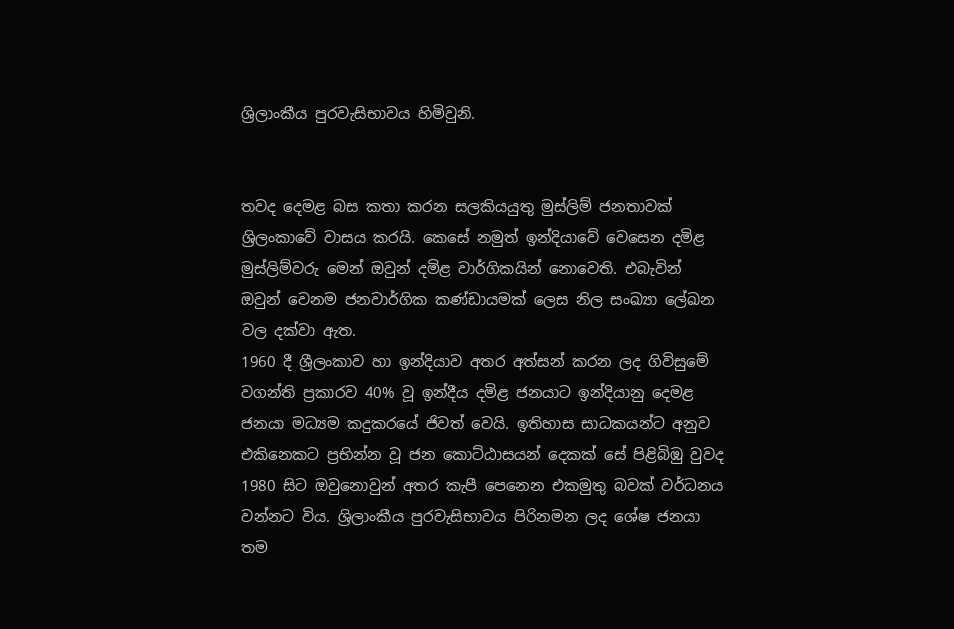ශ්‍රිලාංකීය පුරවැසිභාවය හිමිවුනි.


තවද දෙමළ බස කතා කරන සලකියයුතු මුස්ලිම් ජනතාවක් ශ්‍රිලංකාවේ වාසය කරයි. කෙසේ නමුත් ඉන්දියාවේ වෙසෙන දමිළ මුස්ලිම්වරු මෙන් ඔවුන් දමිළ වාර්ගිකයින් නොවෙති. එබැවින් ඔවුන් වෙනම ජනවාර්ගික කණ්ඩායමක් ලෙස නිල සංඛ්‍යා ලේඛන වල දක්වා ඇත.
1960 දී ශ්‍රීලංකාව හා ඉන්දියාව අතර අත්සන් කරන ලද ගිවිසුමේ වගන්ති ප්‍රකාරව 40% වූ ඉන්දීය දමිළ ජනයාට ඉන්දියානු දෙමළ ජනයා මධ්‍යම කදුකරයේ ජිවත් වෙයි. ඉතිහාස සාධකයන්ට අනුව එකිනෙකට ප්‍රභින්න වූ ජන කොට්ඨාසයන් දෙකක් සේ පිළිබිඹු වුවද 1980 සිට ඔවුනොවුන් අතර කැපී පෙනෙන එකමුතු බවක් වර්ධනය වන්නට විය. ශ්‍රිලාංකීය පුරවැසිභාවය පිරිනමන ලද ශේෂ ජනයා තම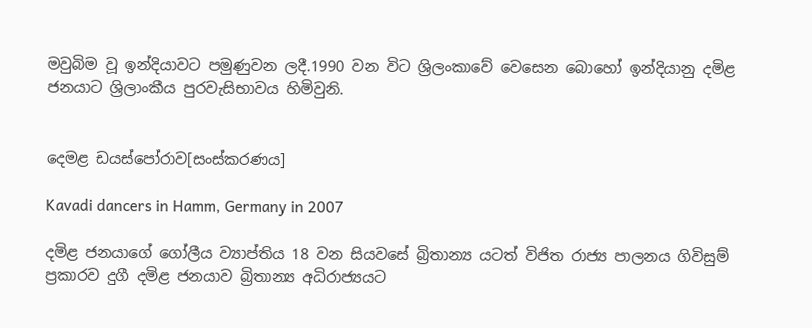මවුබිම වූ ඉන්දියාවට පමුණුවන ලදී.1990 වන විට ශ්‍රිලංකාවේ වෙසෙන බොහෝ ඉන්දියානු දමිළ ජනයාට ශ්‍රිලාංකීය පුරවැසිභාවය හිමිවුනි.


දෙමළ ඩයස්පෝරාව[සංස්කරණය]

Kavadi dancers in Hamm, Germany in 2007

දමිළ ජනයාගේ ගෝලීය ව්‍යාප්තිය 18 වන සියවසේ බ්‍රිතාන්‍ය යටත් විජිත රාජ්‍ය පාලනය ගිවිසුම් ප්‍රකාරව දුගී දමිළ ජනයාව බ්‍රිතාන්‍ය අධිරාජ්‍යයට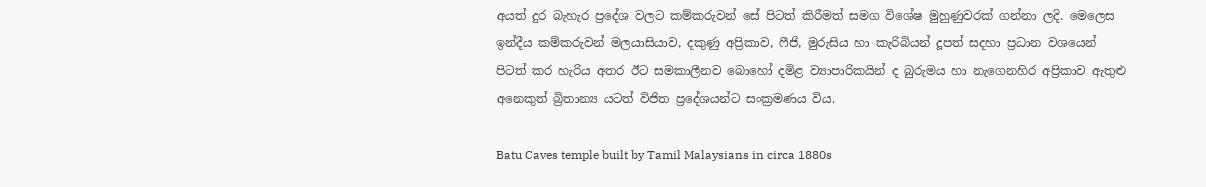අයත් දුර බැහැර ප්‍රදේශ වලට කම්කරුවන් සේ පිටත් කිරීමත් සමග විශේෂ මුහුණුවරක් ගන්නා ලදි. මෙලෙස ඉන්දීය කම්කරුවන් මලයාසියාව, දකුණු අප්‍රිකාව, ෆීජි, මුරුසිය හා කැරිබියන් දූපත් සදහා ප්‍රධාන වශයෙන් පිටත් කර හැරිය අතර ඊට සමකාලීනව බොහෝ දමිළ ව්‍යාපාරිකයින් ද බුරුමය හා නැගෙනහිර අප්‍රිකාව ඇතුළු අනෙකුත් බ්‍රිතාන්‍ය යටත් විජිත ප්‍රදේශයන්ට සංක්‍රමණය විය.

Batu Caves temple built by Tamil Malaysians in circa 1880s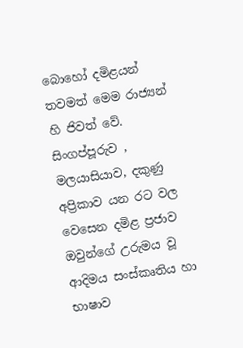බොහෝ දමිළයන් තවමත් මෙම රාජ්‍යන් හි ජිවත් වේ. සිංගප්පූරුව , මලයාසියාව, දකුණු අප්‍රිකාව යන රට වල වෙසෙන දමිළ ප්‍රජාව ඔවුන්ගේ උරුමය වූ ආදිමය සංස්කෘතිය හා භාෂාව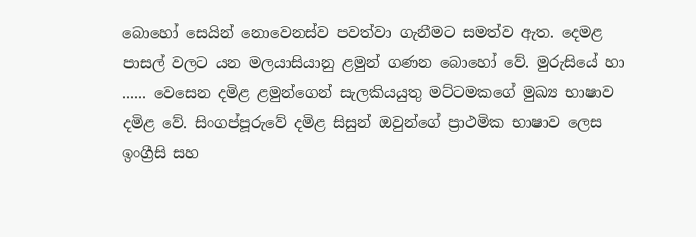බොහෝ සෙයින් නොවෙනස්ව පවත්වා ගැනීමට සමත්ව ඇත. දෙමළ පාසල් වලට යන මලයාසියානු ළමුන් ගණන බොහෝ වේ. මුරුසියේ හා ...... වෙසෙන දමිළ ළමුන්ගෙන් සැලකියයුතු මට්ටමකගේ මුඛ්‍ය භාෂාව දමිළ වේ. සිංගප්පූරුවේ දමිළ සිසුන් ඔවුන්ගේ ප්‍රාථමික භාෂාව ලෙස ඉංග්‍රීසි සහ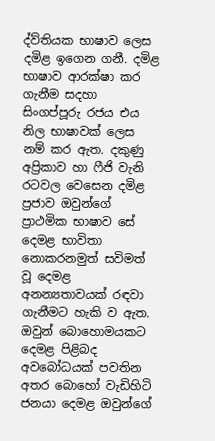ද්ව්තියක භාෂාව ලෙස දමිළ ඉගෙන ගනී. දමිළ භාෂාව ආරක්ෂා කර ගැනීම සදහා සිංගප්පූරු රජය එය නිල භාෂාවක් ලෙස නම් කර ඇත. දකුණු අප්‍රිකාව හා ෆීජි වැනි රටවල වෙසෙන දමිළ ප්‍රජාව ඔවුන්ගේ ප්‍රාථමික භාෂාව සේ දෙමළ භාවිතා නොකරනමුත් සවිමත් වූ දෙමළ අනන්‍යතාවයක් රඳවා ගැනීමට හැකි ව ඇත. ඔවුන් බොහොමයකට දෙමළ පිළිබද අවබෝධයක් පවතින අතර බොහෝ වැඩිහිටි ජනයා දෙමළ ඔවුන්ගේ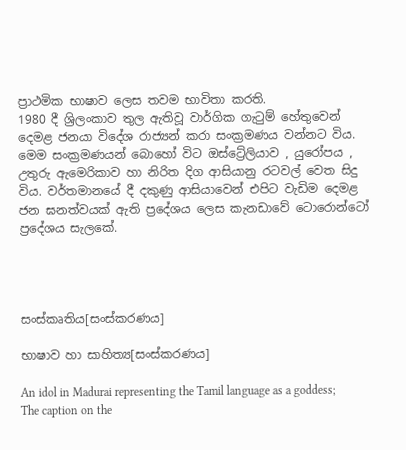ප්‍රාථමික භාෂාව ලෙස තවම භාවිතා කරති.
1980 දී ශ්‍රිලංකාව තුල ඇතිවූ වාර්ගික ගැටුම් හේතුවෙන් දෙමළ ජනයා විදේශ රාජ්‍යන් කරා සංක්‍රමණය වන්නට විය. මෙම සංක්‍රමණයන් බොහෝ විට ඔස්ට්‍රේලියාව , යුරෝපය , උතුරු ඇමෙරිකාව හා නිරිත දිග ආසියානු රටවල් වෙත සිදු විය. වර්තමානයේ දී දකුණු ආසියාවෙන් එපිට වැඩිම දෙමළ ජන ඝනත්වයක් ඇති ප්‍රදේශය ලෙස කැනඩාවේ ටොරොන්ටෝ ප්‍රදේශය සැලකේ.




සංස්කෘතිය[සංස්කරණය]

භාෂාව හා සාහිත්‍ය[සංස්කරණය]

An idol in Madurai representing the Tamil language as a goddess; The caption on the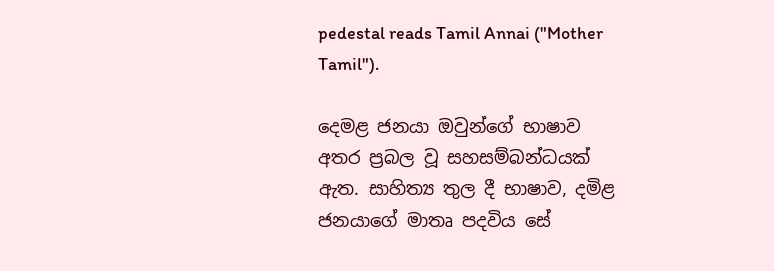pedestal reads Tamil Annai ("Mother Tamil").

දෙමළ ජනයා ඔවුන්ගේ භාෂාව අතර ප්‍රබල වූ සහසම්බන්ධයක් ඇත. සාහිත්‍ය තුල දී භාෂාව, දමිළ ජනයාගේ මාතෘ පදවිය සේ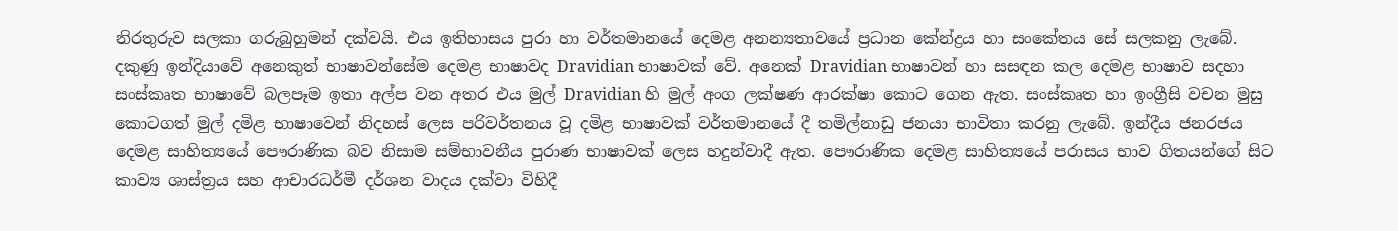නිරතුරුව සලකා ගරුබුහුමන් දක්වයි. එය ඉතිහාසය පුරා හා වර්තමානයේ දෙමළ අනන්‍යතාවයේ ප්‍රධාන කේන්ද්‍රය හා සංකේතය සේ සලකනු ලැබේ. දකුණු ඉන්දියාවේ අනෙකුත් භාෂාවන්සේම දෙමළ භාෂාවද Dravidian භාෂාවක් වේ. අනෙක් Dravidian භාෂාවන් හා සසඳන කල දෙමළ භාෂාව සදහා සංස්කෘත භාෂාවේ බලපෑම ඉතා අල්ප වන අතර එය මුල් Dravidian හි මුල් අංග ලක්ෂණ ආරක්ෂා කොට ගෙන ඇත. සංස්කෘත හා ඉංග්‍රීසි වචන මුසු කොටගත් මුල් දමිළ භාෂාවෙන් නිදහස් ලෙස පරිවර්තනය වූ දමිළ භාෂාවක් වර්තමානයේ දී තමිල්නාඩු ජනයා භාවිතා කරනු ලැබේ. ඉන්දීය ජනරජය දෙමළ සාහිත්‍යයේ පෞරාණික බව නිසාම සම්භාවනීය පුරාණ භාෂාවක් ලෙස හදුන්වාදී ඇත. පෞරාණික දෙමළ සාහිත්‍යයේ පරාසය භාව ගිතයන්ගේ සිට කාව්‍ය ශාස්ත්‍රය සහ ආචාරධර්මී දර්ශන වාදය දක්වා විහිදී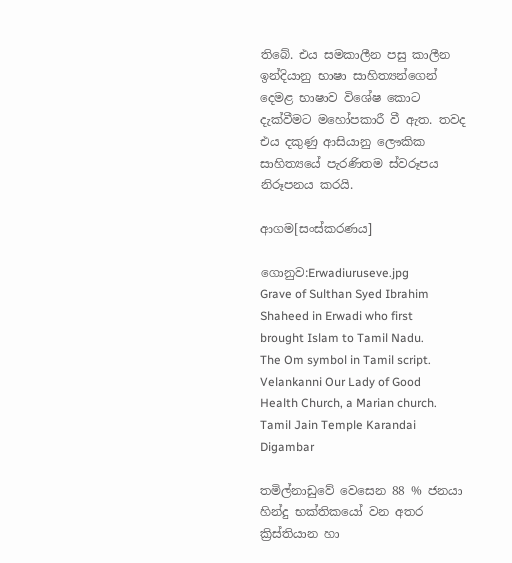තිබේ. එය සමකාලීන පසු කාලීන ඉන්දියානු භාෂා සාහිත්‍යන්ගෙන් දෙමළ භාෂාව විශේෂ කොට දැක්වීමට මහෝපකාරී වී ඇත. තවද එය දකුණු ආසියානු ලෞකික සාහිත්‍යයේ පැරණිතම ස්වරූපය නිරූපනය කරයි.

ආගම[සංස්කරණය]

ගොනුව:Erwadiuruseve.jpg
Grave of Sulthan Syed Ibrahim Shaheed in Erwadi who first brought Islam to Tamil Nadu.
The Om symbol in Tamil script.
Velankanni Our Lady of Good Health Church, a Marian church.
Tamil Jain Temple Karandai Digambar

තමිල්නාඩුවේ වෙසෙන 88 % ජනයා හින්දු භක්තිකයෝ වන අතර ක්‍රිස්තියාන හා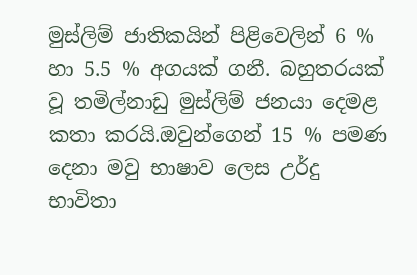මුස්ලිම් ජාතිකයින් පිළිවෙලින් 6 % හා 5.5 % අගයක් ගනී. බහුතරයක් වූ තමිල්නාඩු මුස්ලිම් ජනයා දෙමළ කතා කරයි.ඔවුන්ගෙන් 15 % පමණ දෙනා මවු භාෂාව ලෙස උර්දු භාවිතා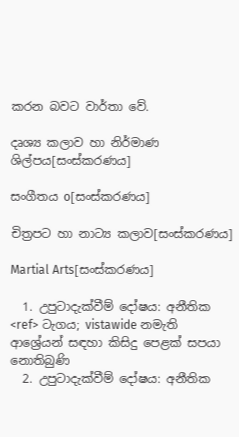කරන බවට වාර්තා වේ.

දෘශ්‍ය කලාව හා නිර්මාණ ශිල්පය[සංස්කරණය]

සංගීතය o[සංස්කරණය]

චිත්‍රපට හා නාට්‍ය කලාව[සංස්කරණය]

Martial Arts[සංස්කරණය]

  1. උපුටාදැක්වීම් දෝෂය: අනීතික <ref> ටැගය; vistawide නමැති ආශ්‍රේයන් සඳහා කිසිදු පෙළක් සපයා නොතිබුණි
  2. උපුටාදැක්වීම් දෝෂය: අනීතික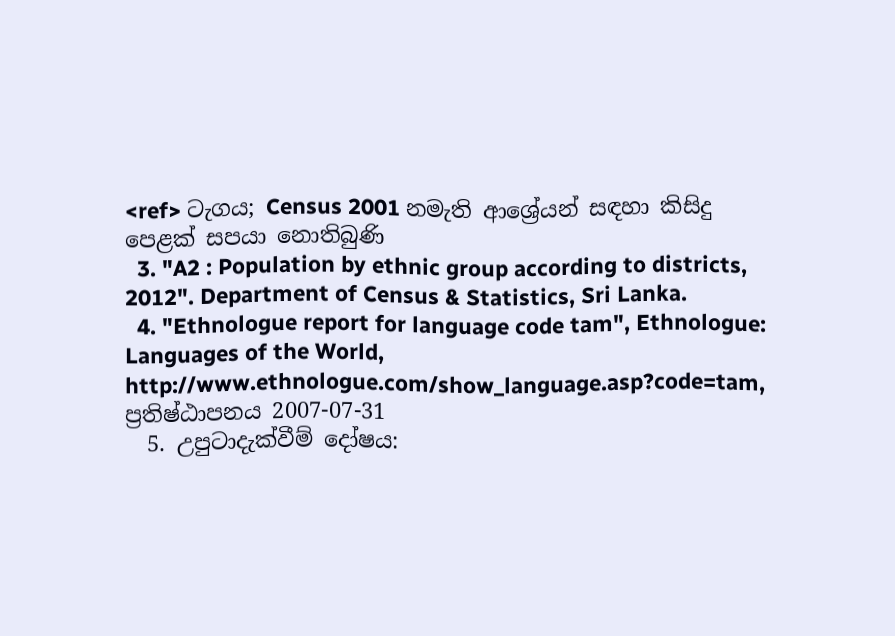<ref> ටැගය; Census 2001 නමැති ආශ්‍රේයන් සඳහා කිසිදු පෙළක් සපයා නොතිබුණි
  3. "A2 : Population by ethnic group according to districts, 2012". Department of Census & Statistics, Sri Lanka.
  4. "Ethnologue report for language code tam", Ethnologue: Languages of the World, http://www.ethnologue.com/show_language.asp?code=tam, ප්‍රතිෂ්ඨාපනය 2007-07-31
  5. උපුටාදැක්වීම් දෝෂය: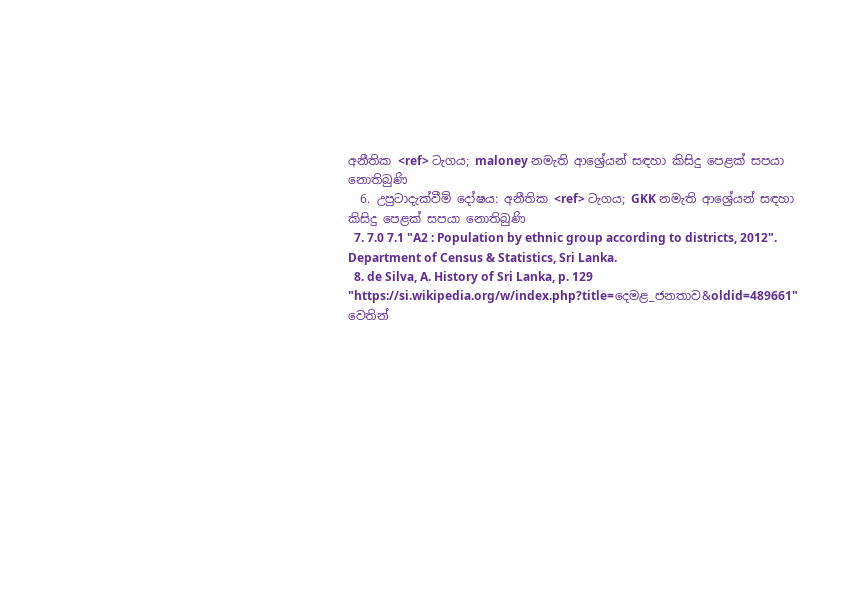අනීතික <ref> ටැගය; maloney නමැති ආශ්‍රේයන් සඳහා කිසිදු පෙළක් සපයා නොතිබුණි
  6. උපුටාදැක්වීම් දෝෂය: අනීතික <ref> ටැගය; GKK නමැති ආශ්‍රේයන් සඳහා කිසිදු පෙළක් සපයා නොතිබුණි
  7. 7.0 7.1 "A2 : Population by ethnic group according to districts, 2012". Department of Census & Statistics, Sri Lanka.
  8. de Silva, A. History of Sri Lanka, p. 129
"https://si.wikipedia.org/w/index.php?title=දෙමළ_ජනතාව&oldid=489661" වෙතින්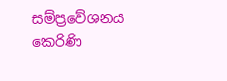සම්ප්‍රවේශනය කෙරිණි